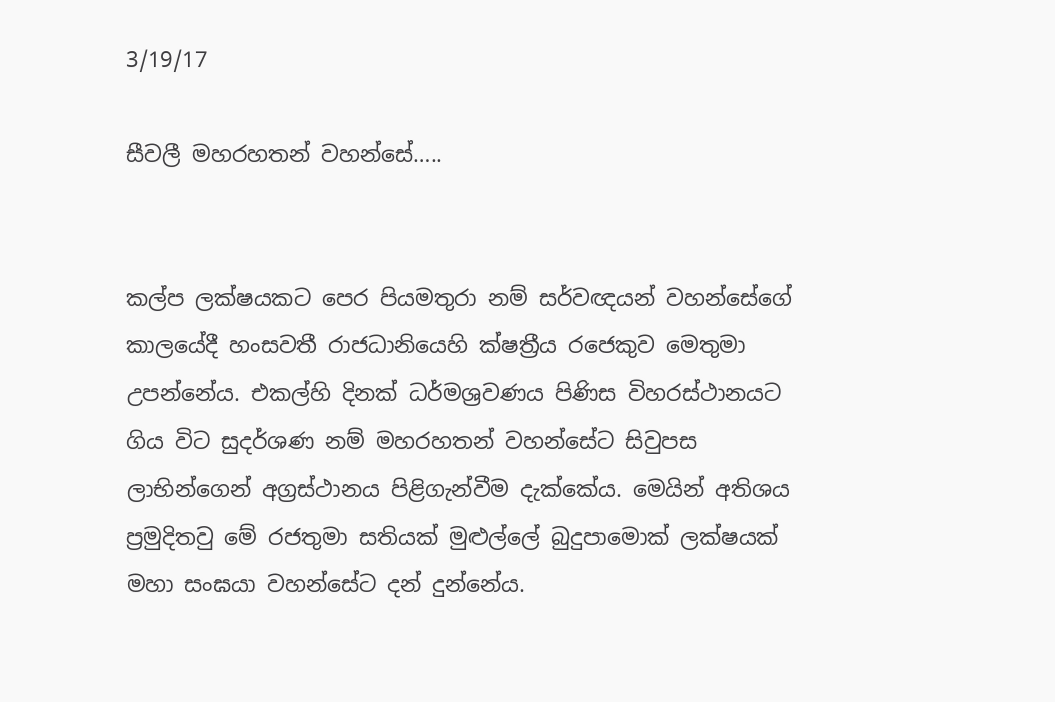3/19/17

සීවලී මහරහතන් වහන්සේ…..


කල්ප ලක්ෂයකට පෙර පියමතුරා නම් සර්වඥයන් වහන්සේගේ කාලයේදී හංසවතී රාජධානියෙහි ක්ෂත්‍රීය රජෙකුව මෙතුමා උපන්නේය. එකල්හි දිනක් ධර්මශ්‍රවණය පිණිස විහරස්ථානයට ගිය විට සුදර්ශණ නම් මහරහතන් වහන්සේට සිවුපස ලාභින්ගෙන් අග්‍රස්ථානය පිළිගැන්වීම දැක්කේය. මෙයින් අතිශය ප්‍රමුදිතවු මේ රජතුමා සතියක් මුළුල්ලේ බුදුපාමොක් ලක්ෂයක් මහා සංඝයා වහන්සේට දන් දුන්නේය.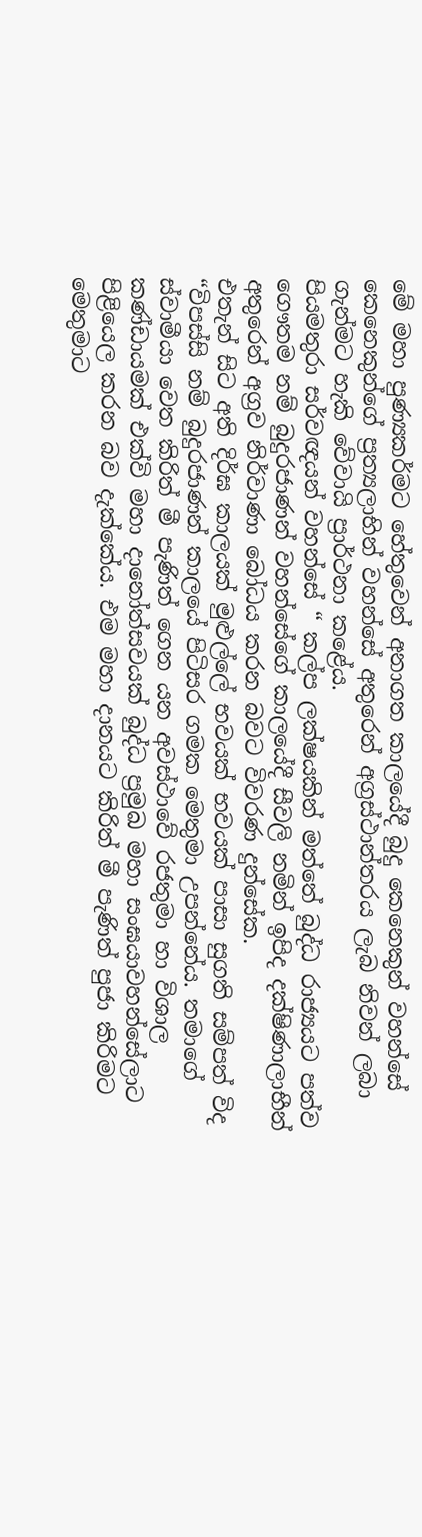මේ මහා පුණ්‍යකර්මට හේතුවෙන් අනාගත කාලයේදී බුදු කෙනෙකුන් වහන්සේ කෙනෙකුන්ගේ ප්‍රත්‍යලාභින් වහන්සේ අතුරෙන් අග්‍රස්ථාන්තරය ලැබ නිවන් ලබා ගැන්මට හැකි වේවායි ප්‍රාර්ථනා කළේය.
පියමතුරා සර්වඥයන් වහන්සේ “ කල්ප ලක්ෂයකින් මත්තේ බුද්ධ රාජ්‍යයට පත්ව ගෞතම නම් බුදුරජාණන් වහන්සේගේ කාලයේදී සීවලි නමින් ඉපිද දක්ෂිණාලාභීන් අතුරෙන් අග්‍රව නිර්වාණා බෝධය කරන බවට විවරණ දුන්සේක.
එතැන් සිට අති දිර්ඝ කාලයක් මුළුල්ලේ භවයක් භවයක් පාසා සුගති සම්පත් විද “විපස්සි නම් බුදුරජාණන් කාලයේ පිටිසර ගමක මෙතුමා උපන්නේය. තමාගේ ස්වාමීයා වෙත කිරිත් මී පැණිත් ගෙන යන අවස්ථාවේ රජතුමා හා විශාල කණ්ඩායමක් එක්වි මහා දානෝත්සවයක් බුද්ධ ප්‍රමුඛ මහා සංඝයාවහන්සේලාට පිළියෙල කරන බව දැක්කේය. එම මහා දානයට කිරිත් මී පැණිත් පුජා කිරිමට මෙතුමාට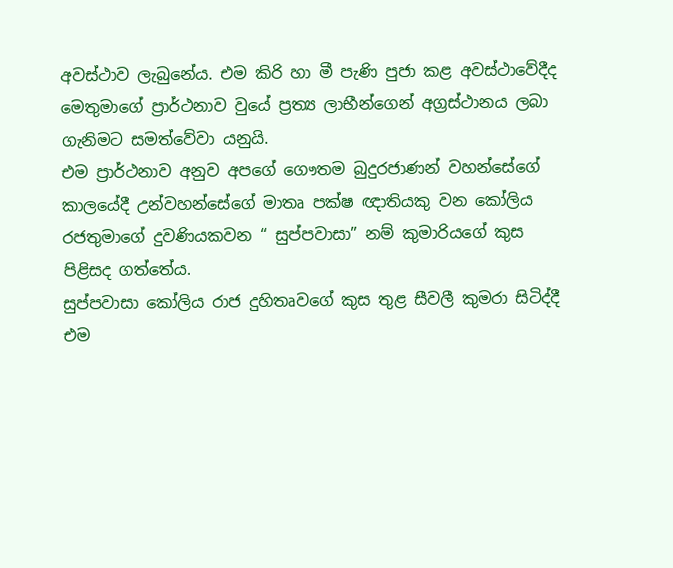අවස්ථාව ලැබුනේය. එම කිරි හා මී පැණි පුජා කළ අවස්ථාවේදීද මෙතුමාගේ ප්‍රාර්ථනාව වුයේ ප්‍රත්‍ය ලාභීන්ගෙන් අග්‍රස්ථානය ලබා ගැනිමට සමත්වේවා යනුයි.
එම ප්‍රාර්ථනාව අනුව අපගේ ගෞතම බුදුරජාණන් වහන්සේගේ කාලයේදී උන්වහන්සේගේ මාතෘ පක්ෂ ඥාතියකු වන කෝලිය රජතුමාගේ දුවණියකවන “ සුප්පවාසා” නම් කුමාරියගේ කුස පිළිසද ගත්තේය.
සුප්පවාසා කෝලිය රාජ දුහිතෘවගේ කුස තුළ සීවලී කුමරා සිටිද්දී එම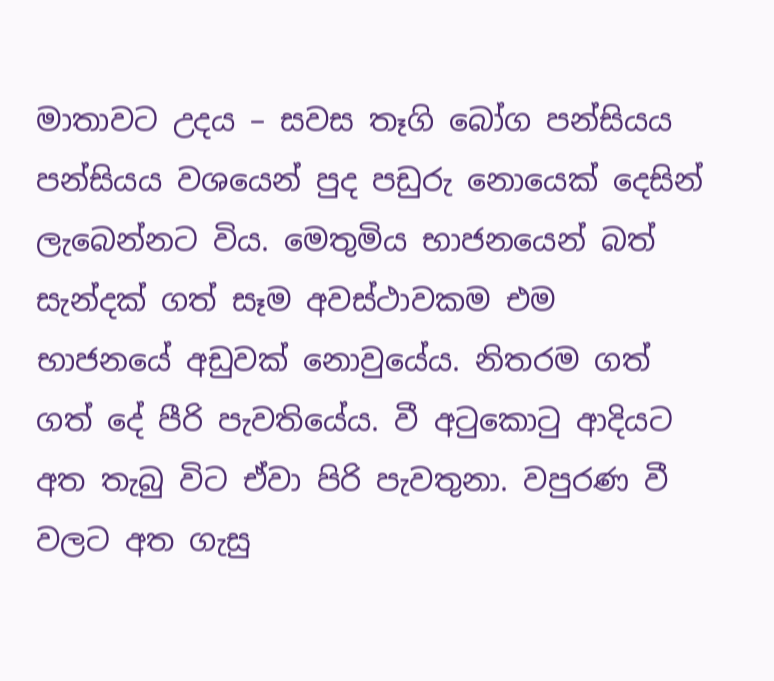මාතාවට උදය – සවස තෑගි බෝග පන්සියය පන්සියය වශයෙන් පුද පඩුරු නොයෙක් දෙසින් ලැබෙන්නට විය. මෙතුමිය භාජනයෙන් බත් සැන්දක් ගත් සෑම අවස්ථාවකම එම භාජනයේ අඩුවක් නොවුයේය. නිතරම ගත් ගත් දේ පීරි පැවතියේය. වී අටුකොටු ආදියට අත තැබු විට ඒවා පිරි පැවතුනා. වපුරණ වී වලට අත ගැසු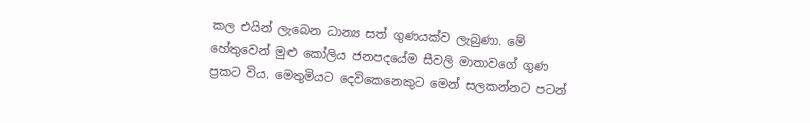කල එයින් ලැබෙන ධාන්‍ය සත් ගුණයක්ව ලැබුණා. මේ හේතුවෙන් මුළු කෝලිය ජනපදයේම සීවලි මාතාවගේ ගුණ ප්‍රකට විය. මෙතුමියට දෙවිකෙනෙකුට මෙන් සලකන්නට පටන්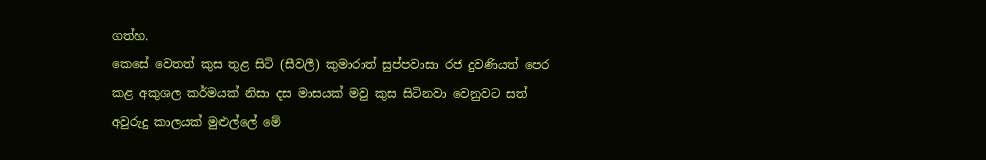ගත්හ.
කෙසේ වෙතත් කුස තුළ සිටි (සීවලී) කුමාරාත් සුප්පවාසා රජ දුවණියත් පෙර කළ අකුශල කර්මයක් නිසා දස මාසයක් මවු කුස සිටිනවා වෙනුවට සත් අවුරුදු කාලයක් මුළුල්ලේ මේ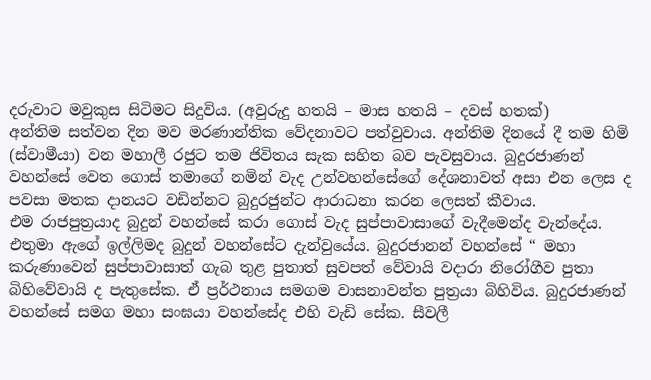දරුවාට මවුකුස සිටිමට සිදුවිය. (අවුරුදු හතයි – මාස හතයි – දවස් හතක්)
අන්තිම සත්වන දින මව මරණාන්තික වේදනාවට පත්වුවාය. අන්තිම දිනයේ දී තම හිමි (ස්වාමීයා) වන මහාලී රජුට තම ජිවිතය සැක සහිත බව පැවසුවාය. බුදුරජාණන් වහන්සේ වෙත ගොස් තමාගේ නමින් වැද උන්වහන්සේගේ දේශනාවත් අසා එන ලෙස ද පවසා මතක දානයට වඩින්නට බුදුරජුන්ට ආරාධනා කරන ලෙසත් කීවාය.
එම රාජපුත්‍රයාද බුදුන් වහන්සේ කරා ගොස් වැද සුප්පාවාසාගේ වැදීමෙන්ද වැන්දේය. එතුමා ඇගේ ඉල්ලිමද බුදුන් වහන්සේට දැන්වුයේය. බුදුරජානන් වහන්සේ “ මහා කරුණාවෙන් සුප්පාවාසාත් ගැබ තුළ පුතාත් සුවපත් වේවායි වදාරා නිරෝගීව පුතා බිහිවේවායි ද පැතුසේක. ඒ ප්‍රර්ථනාය සමගම වාසනාවන්ත පුත්‍රයා බිහිවිය. බුදුරජාණන් වහන්සේ සමග මහා සංඝයා වහන්සේද එහි වැඩි සේක. සීවලී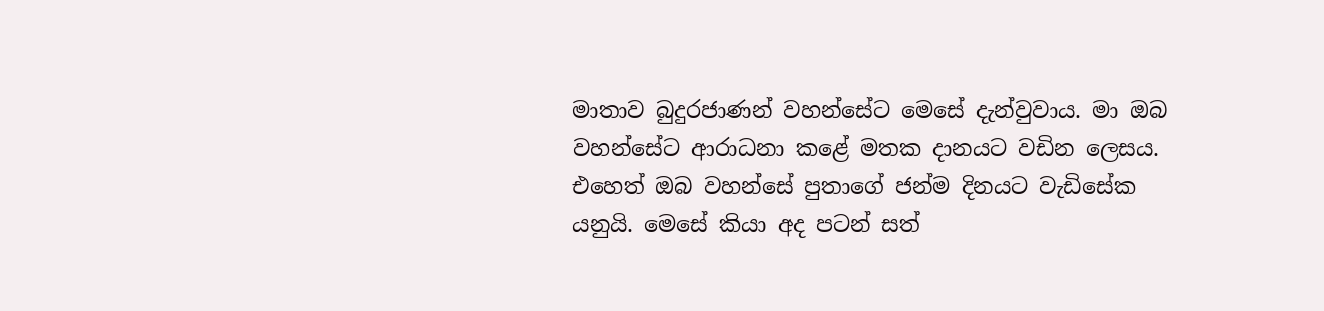මාතාව බුදුරජාණන් වහන්සේට මෙසේ දැන්වුවාය. මා ඔබ වහන්සේට ආරාධනා කළේ මතක දානයට වඩින ලෙසය. එහෙත් ඔබ වහන්සේ පුතාගේ ජන්ම දිනයට වැඩිසේක යනුයි. මෙසේ කියා අද පටන් සත්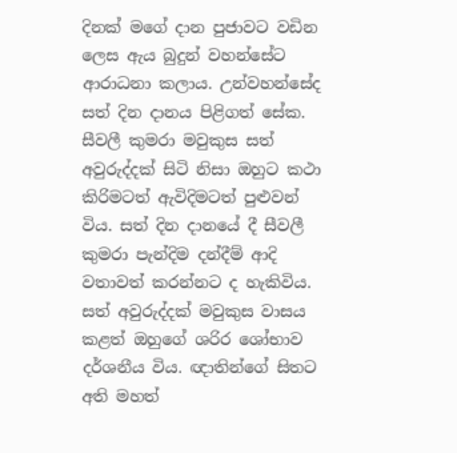දිනක් මගේ දාන පුජාවට වඩින ලෙස ඇය බුදුන් වහන්සේට ආරාධනා කලාය. උන්වහන්සේද සත් දින දානය පිළිගත් සේක.
සීවලී කුමරා මවුකුස සත් අවුරුද්දක් සිටි නිසා ඔහුට කථා කිරිමටත් ඇවිදිමටත් පුළුවන් විය. සත් දින දානයේ දී සීවලී කුමරා පැන්දිම දන්දීම් ආදි වතාවත් කරන්නට ද හැකිවිය. සත් අවුරුද්දක් මවුකුස වාසය කළත් ඔහුගේ ශරිර ශෝභාව දර්ශනීය විය. ඥාතින්ගේ සිතට අති මහත්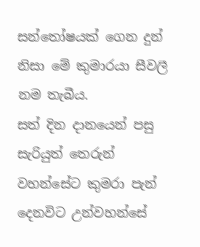සන්තෝෂයක් ගෙන දුන් නිසා මේ කුමාරයා සීවලී නම තැබීය.
සත් දින දානයෙන් පසු සැරියුත් තෙරුන් වහන්සේට කුමරා පැන් දෙනවිට උන්වහන්සේ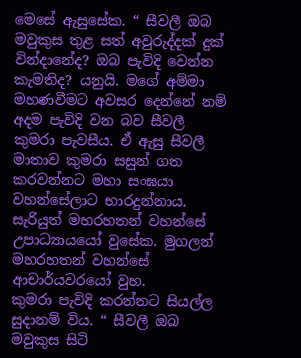මෙසේ ඇසුසේක. “ සීවලී ඔබ මවුකුස තුළ සත් අවුරුද්දක් දුක් වින්දානේද? ඔබ පැවිදි වෙන්න කැමතිද? යනුයි. මගේ අම්මා මහණවීමට අවසර දෙන්නේ නම් අදම පැවිදි වන බව සීවලී කුමරා පැවසීය. ඒ ඇසු සීවලී මාතාව කුමරා සසුන් ගත කරවන්නට මහා සංඝයා වහන්සේලාට භාරදුන්නාය. සැරියුත් මහරහතන් වහන්සේ උපාධ්‍යායයෝ වුසේක. මුගලන් මහරහතන් වහන්සේ ආචාර්යවරයෝ වුහ.
කුමරා පැවිදි කරන්නට සියල්ල සුදානම් විය. “ සීවලී ඔබ මවුකුස සිටි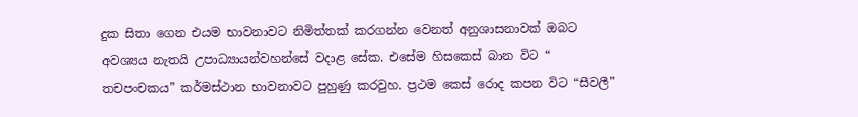දුක සිතා ගෙන එයම භාවනාවට නිමිත්තක් කරගන්න වෙනත් අනුශාසනාවක් ඔබට අවශ්‍යය නැතයි උපාධ්‍යායන්වහන්සේ වදාළ සේක. එසේම හිසකෙස් බාන විට “ තචපංචකය” කර්මස්ථාන භාවනාවට පුහුණු කරවුහ. ප්‍රථම කෙස් රොද කපන විට “සීවලී”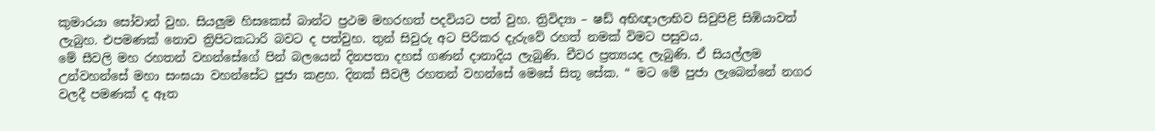කුමාරයා සෝවාන් වුහ. සියලුම හිසකෙස් බාන්ට ප්‍රථම මහරහත් පදවියට පත් වුහ. ත්‍රිවිද්‍යා – ෂඩ් අභිඥාලාභිව සිවුපිළි සිඹියාවත් ලැබුහ. එපමණක් නොව ත්‍රිපිටකධාරි බවට ද පත්වුහ. තුන් සිවුරු අට පිරිකර දැරුවේ රහත් නමක් විමට පසුවය.
මේ සීවලි මහ රහතන් වහන්සේගේ පින් බලයෙන් දිනපතා දහස් ගණන් දානාදිය ලැබුණි. චීවර ප්‍රත්‍යයද ලැබුණි. ඒ සියල්ලම උන්වහන්සේ මහා සංඝයා වහන්සේට පුජා කළහ. දිනක් සීවලී රහතන් වහන්සේ මෙසේ සිතූ සේක. “ මට මේ පුජා ලැබෙන්නේ නගර වලදී පමණක් ද ඈත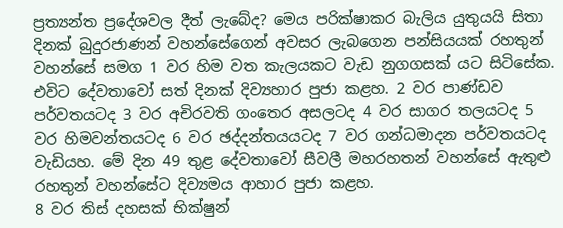ප්‍රත්‍යන්ත ප්‍රදේශවල දීත් ලැබේද? මෙය පරික්ෂාකර බැලිය යුතුයයි සිතා දිනක් බුදුරජාණන් වහන්සේගෙන් අවසර ලැබගෙන පන්සියයක් රහතුන් වහන්සේ සමග 1 වර හිම වත කැලයකට වැඩ නුගගසක් යට සිටිසේක. එවිට දේවතාවෝ සත් දිනක් දිව්‍යහාර පුජා කළහ. 2 වර පාණ්ඩව පර්වතයටද 3 වර අචිරවති ගංතෙර අසලටද 4 වර සාගර තලයටද 5 වර හිමවන්තයටද 6 වර ඡද්දන්තයයටද 7 වර ගන්ධමාදන පර්වතයටද වැඩියහ. මේ දින 49 තුළ දේවතාවෝ සීවලී මහරහතන් වහන්සේ ඇතුළු රහතුන් වහන්සේට දිව්‍යමය ආහාර පුජා කළහ.
8 වර තිස් දහසක් භික්ෂුන්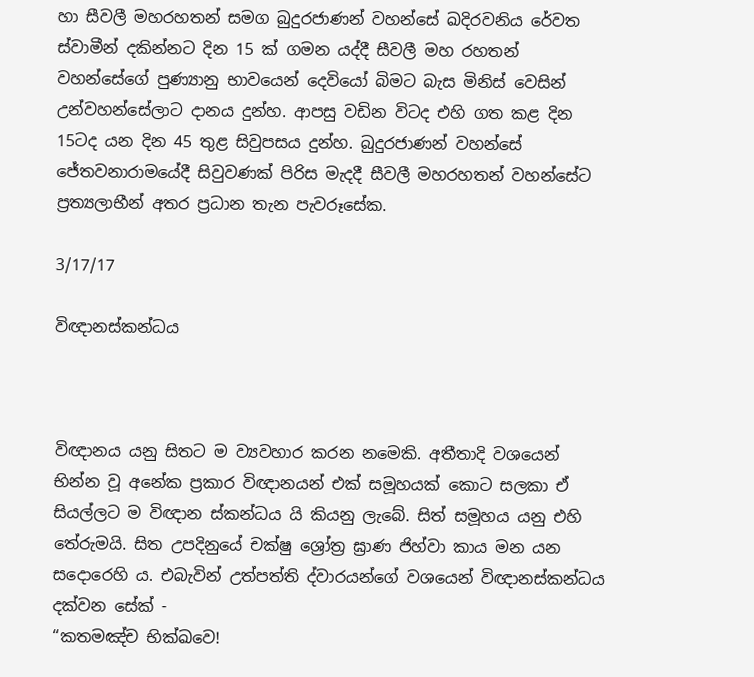හා සීවලී මහරහතන් සමග බුදුරජාණන් වහන්සේ ඛදිරවනිය රේවත ස්වාමීන් දකින්නට දින 15 ක් ගමන යද්දී සීවලී මහ රහතන් වහන්සේගේ පුණ්‍යානු භාවයෙන් දෙවියෝ බිමට බැස මිනිස් වෙසින් උන්වහන්සේලාට දානය දුන්හ. ආපසු වඩින විටද එහි ගත කළ දින 15ටද යන දින 45 තුළ සිවුපසය දුන්හ. බුදුරජාණන් වහන්සේ ජේතවනාරාමයේදී සිවුවණක් පිරිස මැදදී සීවලී මහරහතන් වහන්සේට ප්‍රත්‍යලාභීන් අතර ප්‍රධාන තැන පැවරූසේක.

3/17/17

විඥානස්කන්ධය



විඥානය යනු සිතට ම ව්‍යවහාර කරන නමෙකි. අතීතාදි වශයෙන් භින්න වූ අනේක ප්‍ර‍කාර විඥානයන් එක් සමූහයක් කොට සලකා ඒ සියල්ලට ම විඥාන ස්කන්ධය යි කියනු ලැබේ. සිත් සමූහය යනු එහි තේරුමයි. සිත උපදිනුයේ චක්ෂු ශ්‍රෝත්‍ර‍ ඝ්‍රාණ ජිහ්වා කාය මන යන සදොරෙහි ය. එබැවින් උත්පත්ති ද්වාරයන්ගේ වශයෙන් විඥානස්කන්ධය දක්වන සේක් -
“කතමඤ්ච භික්ඛවෙ!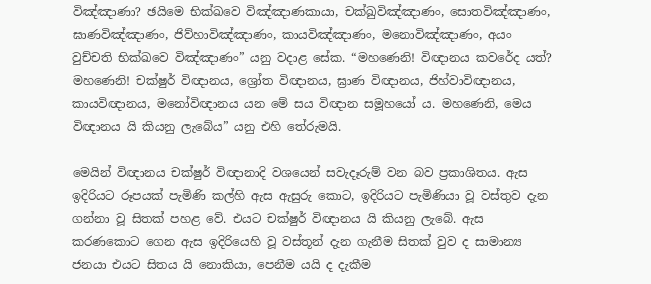විඤ්ඤාණා? ඡයිමෙ භික්ඛවෙ විඤ්ඤාණකායා, චක්ඛුවිඤ්ඤාණං, සොතවිඤ්ඤාණං, ඝාණවිඤ්ඤාණං, ජිව්හාවිඤ්ඤාණං, කායවිඤ්ඤාණං, මනොවිඤ්ඤාණං, අයං වුච්චති භික්ඛවෙ විඤ්ඤාණං” යනු වදාළ සේක. “මහණෙනි! විඥානය කවරේද යත්? මහණෙනි! චක්ෂුර් විඥානය, ශ්‍රෝත විඥානය, ඝ්‍රාණ විඥානය, ජිහ්වාවිඥානය, කායවිඥානය, මනෝවිඥානය යන මේ සය විඥාන සමූහයෝ ය. මහණෙනි, මෙය විඥානය යි කියනු ලැබේය” යනු එහි තේරුමයි.

මෙයින් විඥානය චක්ෂුර් විඥානාදි වශයෙන් සවැදෑරුම් වන බව ප්‍ර‍කාශිතය. ඇස ඉදිරියට රූපයක් පැමිණි කල්හි ඇස ඇසුරු කොට, ඉදිරියට පැමිණියා වූ වස්තුව දැන ගන්නා වූ සිතක් පහළ වේ. එයට චක්ෂුර් විඥානය යි කියනු ලැබේ. ඇස කරණකොට ගෙන ඇස ඉදිරියෙහි වූ වස්තූන් දැන ගැනීම සිතක් වුව ද සාමාන්‍ය ජනයා එයට සිතය යි නොකියා, පෙනීම යයි ද දැකීම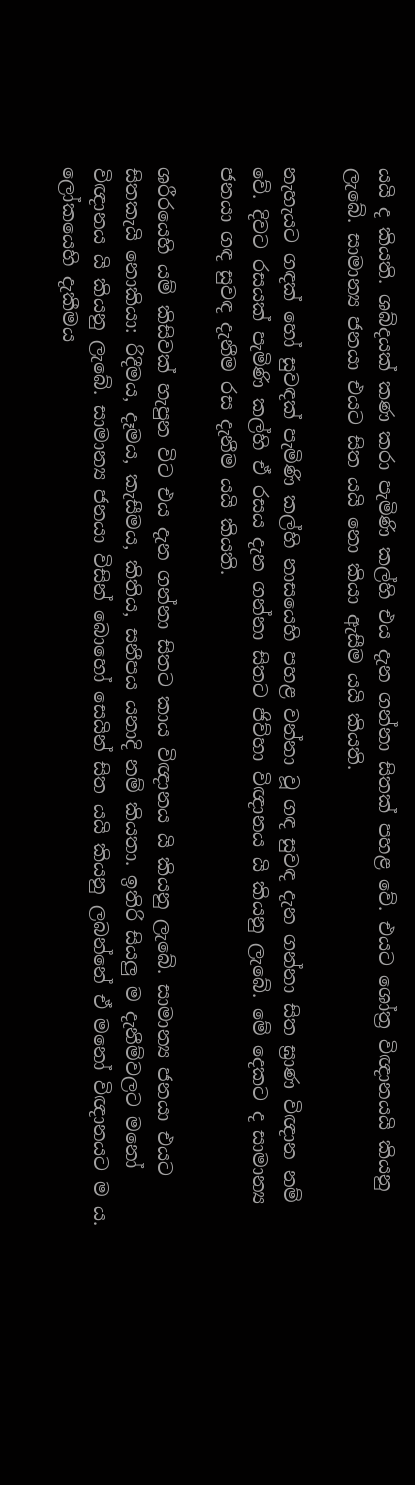යයි ද කියති. ශබ්දයක් කණ කරා පැමිණි කල්හි එය දැන ගන්නා සිතක් පහළ වේ. එයට ශෝත්‍ර‍ විඥානයයි කියනු ලැබේ. සාමාන්‍ය ජනයා එයට සිත යයි නො කියා ඇසීම යයි කියති.

නැහැයට ගඳක් හෝ සුවඳක් පැමිණි කල්හි නාසයෙහි පහළ වන්නා වූ ගඳ සුවඳ දැන ගන්නා සිත ඝ්‍රාණ විඥාන නම් වේ. දිවට රසයක් පැමිණි කල්හි ඒ රසය දැන ගන්නා සිතට ජිව්හා විඥානය යි කියනු ලැබේ. මේ දෙකට ද සාමාන්‍ය ජනයා ගඳ සුවඳ දැනීම රස දැනීම යයි කියති.

ශරීරයෙහි යම් කිසිවක් හැපුන විට එය දැන ගන්නා සිතට කාය විඥානය යි කියනු ලැබේ. සාමාන්‍ය ජනයා එයට සිතකැයි නොකියා: රිදීමය, දෑමය, කැසීමය, කිතිය, සනීපය යනාදි නම් කියතා. ඉතිරි සියලු ම දැනීම්වලට මනෝ විඥානය යි කියනු ලැබේ. සාමාන්‍ය ජනයා විසින් බොහෝ සෙයින් සිත යයි කියනු ලබන්නේ ඒ මනෝ විඥානයට ම ය. ලෝකයෙහි දැකීමය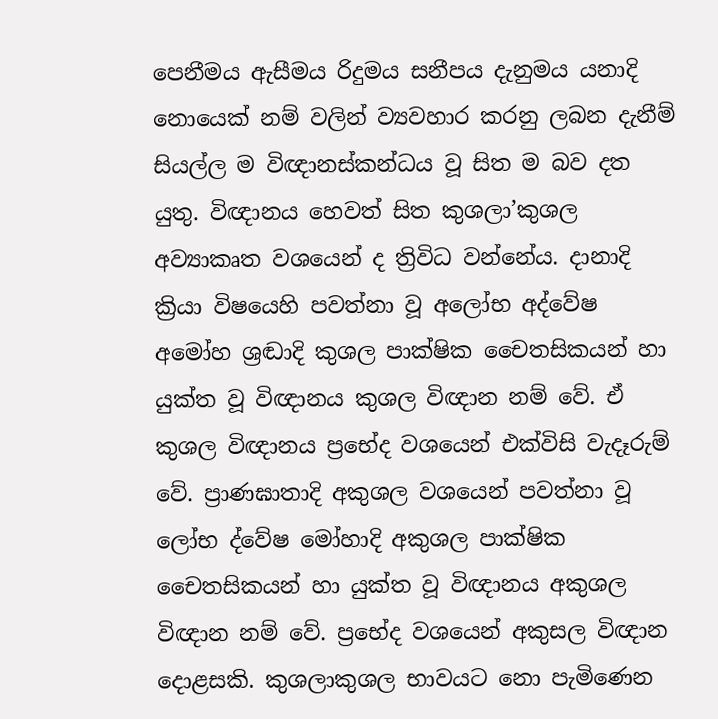පෙනීමය ඇසීමය රිදුමය සනීපය දැනුමය යනාදි නොයෙක් නම් වලින් ව්‍යවහාර කරනු ලබන දැනීම් සියල්ල ම විඥානස්කන්ධය වූ සිත ම බව දත යුතු. විඥානය හෙවත් සිත කුශලා’කුශල අව්‍යාකෘත වශයෙන් ද ත්‍රිවිධ වන්නේය. දානාදි ක්‍රියා විෂයෙහි පවත්නා වූ අලෝභ අද්වේෂ අමෝහ ශ්‍රඬාදි කුශල පාක්ෂික චෛතසිකයන් හා යුක්ත වූ විඥානය කුශල විඥාන නම් වේ. ඒ කුශල විඥානය ප්‍රභේද වශයෙන් එක්විසි වැදෑරුම් වේ. ප්‍රාණඝාතාදි අකුශල වශයෙන් පවත්නා වූ ලෝභ ද්වේෂ මෝහාදි අකුශල පාක්ෂික චෛතසිකයන් හා යුක්ත වූ විඥානය අකුශල විඥාන නම් වේ. ප්‍රභේද වශයෙන් අකුසල විඥාන දොළසකි. කුශලාකුශල භාවයට නො පැමිණෙන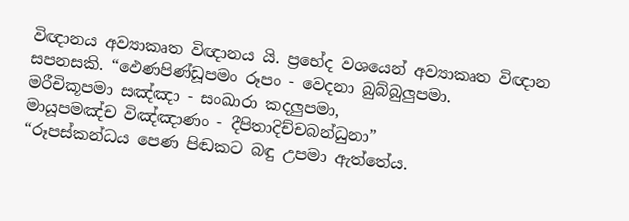විඥානය අව්‍යාකෘත විඥානය යි. ප්‍රභේද වශයෙන් අව්‍යාකෘත විඥාන සපනසකි. “ඵෙණපිණ්ඩූපමං රූපං - වෙදනා බුබ්බුලුපමා.
මරීචිකූපමා සඤ්ඤා - සංඛාරා කදලුපමා,
මායූපමඤ්ච විඤ්ඤාණං - දීපිතාදිච්චබන්ධුනා”
“රූපස්කන්ධය පෙණ පිඬකට බඳු උපමා ඇත්තේය.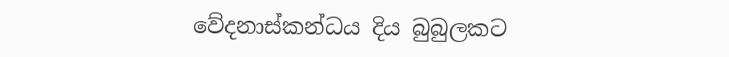වේදනාස්කන්ධය දිය බුබුලකට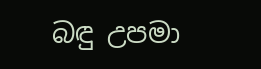බඳු උපමා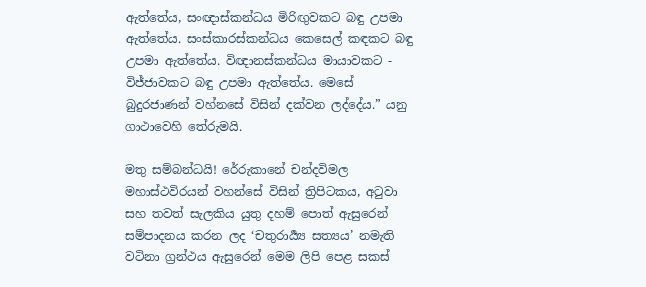ඇත්තේය, සංඥාස්කන්ධය මිරිඟුවකට බඳු උපමා ඇත්තේය. සංස්කාරස්කන්ධය කෙසෙල් කඳකට බඳු උපමා ඇත්තේය. විඥානස්කන්ධය මායාවකට - විජ්ජාවකට බඳු උපමා ඇත්තේය. මෙසේ බුදුරජාණන් වහ්නසේ විසින් දක්වන ලද්දේය.” යනු ගාථාවෙහි තේරුමයි.

මතු සම්බන්ධයි! රේරුකානේ චන්දවිමල මහාස්ථවිරයන් වහන්සේ විසින් ත්‍රිපිටකය, අටුවා සහ තවත් සැලකිය යුතු දහම් පොත් ඇසුරෙන් සම්පාදනය කරන ලද ‘චතුරාර්‍ය්‍ය සත්‍යය’ නමැති වටිනා ග්‍රන්ථය ඇසුරෙන් මෙම ලිපි පෙළ සකස්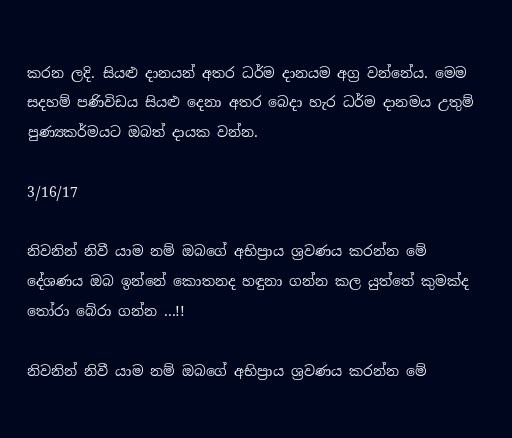කරන ලදි. සියළු දානයන් අතර ධර්ම දානයම අග්‍ර වන්නේය. මෙම සදහම් පණිවිඩය සියළු දෙනා අතර බෙදා හැර ධර්ම දානමය උතුම් පුණ්‍යකර්මයට ඔබත් දායක වන්න.

3/16/17

නිවනින් නිවී යාම නම් ඔබගේ අභිප්‍රාය ශ්‍රවණය කරන්න මේ දේශණය ඔබ ඉන්නේ කොතනද හඳුනා ගන්න කල යුත්තේ කුමක්ද තෝරා බේරා ගන්න ...!!

නිවනින් නිවී යාම නම් ඔබගේ අභිප්‍රාය ශ්‍රවණය කරන්න මේ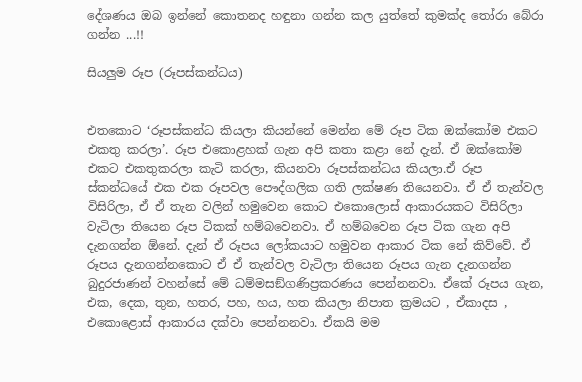දේශණය ඔබ ඉන්නේ කොතනද හඳුනා ගන්න කල යුත්තේ කුමක්ද තෝරා බේරා ගන්න ...!!

සියලුම රූප (රූපස්කන්ධය)


එතකොට ‘රූපස්කන්ධ කියලා කියන්නේ මෙන්න මේ රූප ටික ඔක්කෝම එකට එකතු කරලා’. රූප එකොළහක් ගැන අපි කතා කළා නේ දැන්. ඒ ඔක්කෝම එකට එකතුකරලා කැටි කරලා, කියනවා රූපස්කන්ධය කියලා.ඒ රූප ස්කන්ධයේ එක එක රූපවල පෞද්ගලික ගති ලක්ෂණ තියෙනවා. ඒ ඒ තැන්වල විසිරිලා, ඒ ඒ තැන වලින් හමුවෙන කොට එකොලොස් ආකාරයකට විසිරිලා වැටිලා තියෙන රූප ටිකක් හම්බවෙනවා. ඒ හම්බවෙන රූප ටික ගැන අපි දැනගන්න ඕනේ. දැන් ඒ රූපය ලෝකයාට හමුවන ආකාර ටික නේ කිව්වේ. ඒ රූපය දැනගන්නකොට ඒ ඒ තැන්වල වැටිලා තියෙන රූපය ගැන දැනගන්න බුදුරජාණන් වහන්සේ මේ ධම්මසඞ්ගණිප්‍රකරණය පෙන්නනවා. ඒකේ රූපය ගැන, එක, දෙක, තුන, හතර, පහ, හය, හත කියලා නිපාත ක්‍රමයට , ඒකාදස , එකොළොස් ආකාරය දක්වා පෙන්නනවා. ඒකයි මම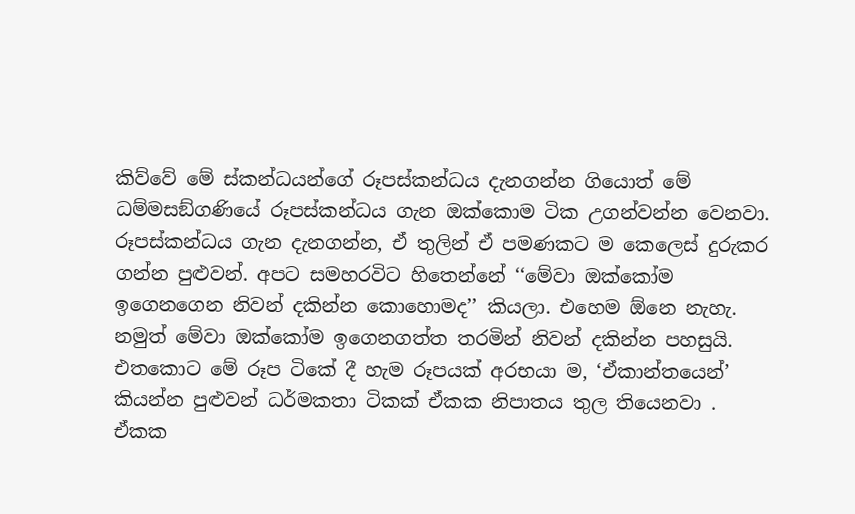කිව්වේ මේ ස්කන්ධයන්ගේ රූපස්කන්ධය දැනගන්න ගියොත් මේ ධම්මසඞ්ගණියේ රූපස්කන්ධය ගැන ඔක්කොම ටික උගන්වන්න වෙනවා. රූපස්කන්ධය ගැන දැනගන්න, ඒ තුලින් ඒ පමණකට ම කෙලෙස් දුරුකර ගන්න පුළුවන්. අපට සමහරවිට හිතෙන්නේ ‘‘මේවා ඔක්කෝම ඉගෙනගෙන නිවන් දකින්න කොහොමද’’ කියලා. එහෙම ඕනෙ නැහැ. නමුත් මේවා ඔක්කෝම ඉගෙනගත්ත තරමින් නිවන් දකින්න පහසුයි. එතකොට මේ රූප ටිකේ දී හැම රූපයක් අරභයා ම, ‘ඒකාන්තයෙන්’ කියන්න පුළුවන් ධර්මකතා ටිකක් ඒකක නිපාතය තුල තියෙනවා . ඒකක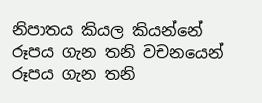නිපාතය කියල කියන්නේ රූපය ගැන තනි වචනයෙන් රූපය ගැන තනි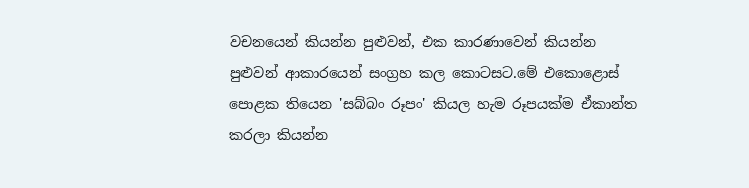වචනයෙන් කියන්න පුළුවන්, එක කාරණාවෙන් කියන්න පුළුවන් ආකාරයෙන් සංග්‍රහ කල කොටසට.මේ එකොළොස් පොළක තියෙන 'සබ්බං රූපං' කියල හැම රූපයක්ම ඒකාන්ත කරලා කියන්න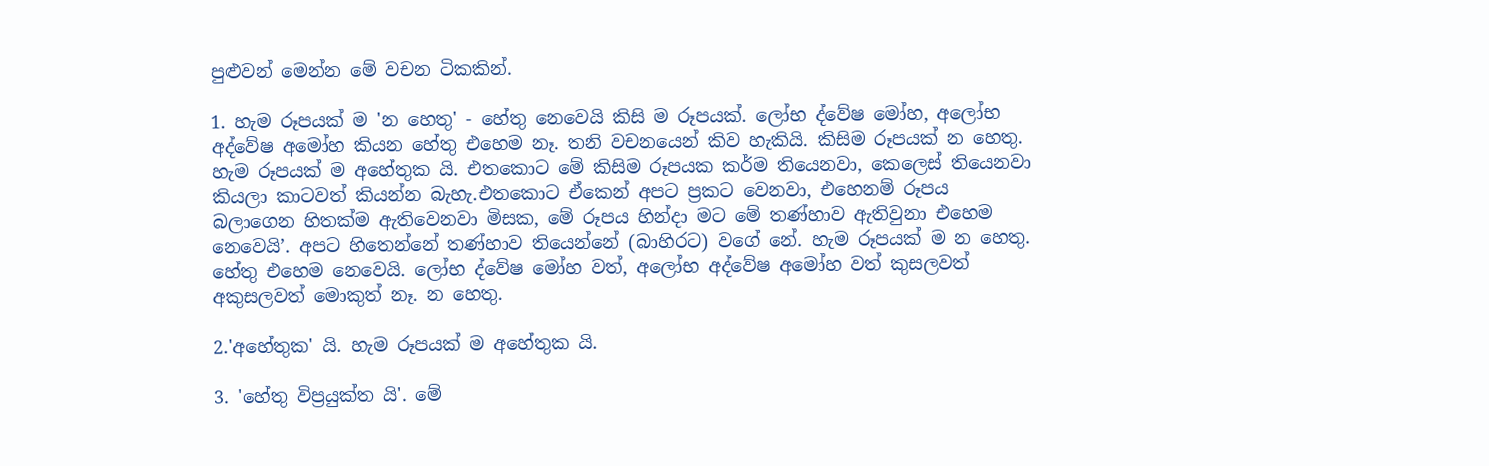පුළුවන් මෙන්න මේ වචන ටිකකින්.

1. හැම රූපයක් ම 'න හෙතු' - හේතු නෙවෙයි කිසි ම රූපයක්. ලෝභ ද්වේෂ මෝහ, අලෝභ අද්වේෂ අමෝහ කියන හේතු එහෙම නෑ. තනි වචනයෙන් කිව හැකියි. කිසිම රූපයක් න හෙතු. හැම රූපයක් ම අහේතුක යි. එතකොට මේ කිසිම රූපයක කර්ම තියෙනවා, කෙලෙස් තියෙනවා කියලා කාටවත් කියන්න බැහැ.එතකොට ඒකෙන් අපට ප්‍රකට වෙනවා, එහෙනම් රූපය බලාගෙන හිතක්ම ඇතිවෙනවා මිසක, මේ රූපය හින්දා මට මේ තණ්හාව ඇතිවුනා එහෙම නෙවෙයි’. අපට හිතෙන්නේ තණ්හාව තියෙන්නේ (බාහිරට) වගේ නේ. හැම රූපයක් ම න හෙතු. හේතු එහෙම නෙවෙයි. ලෝභ ද්වේෂ මෝහ වත්, අලෝභ අද්වේෂ අමෝහ වත් කුසලවත් අකුසලවත් මොකුත් නෑ. න හෙතු.

2.'අහේතුක' යි. හැම රූපයක් ම අහේතුක යි.

3. 'හේතු විප්‍රයුක්ත යි'. මේ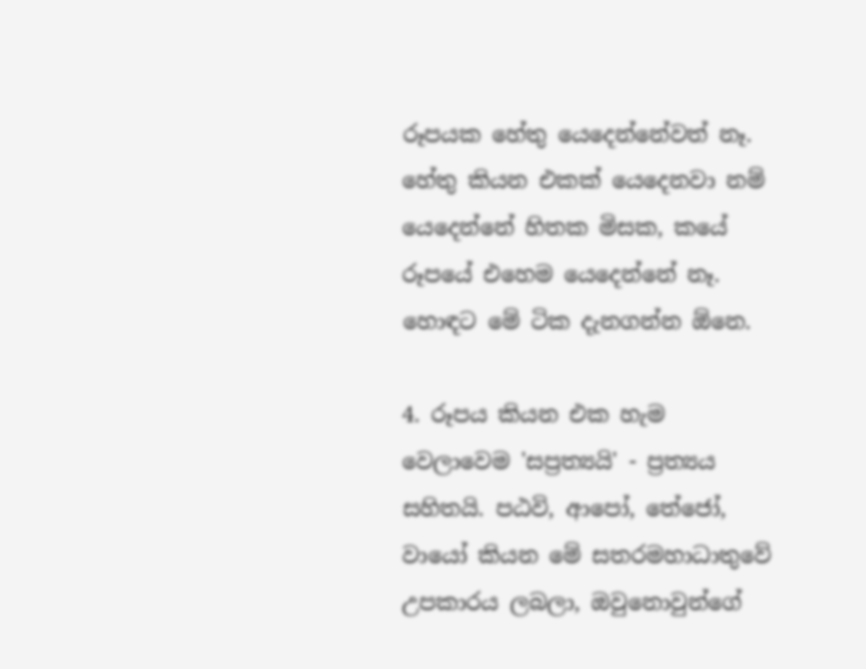රූපයක හේතු යෙදෙන්නේවත් නෑ. හේතු කියන එකක් යෙදෙනවා නම් යෙදෙන්නේ හිතක මිසක, කයේ රූපයේ එහෙම යෙදෙන්නේ නෑ. හොඳට මේ ටික දැනගන්න ඕනෙ.

4. රූපය කියන එක හැම වෙලාවෙම 'සප්‍රත්‍යයි' - ප්‍රත්‍යය සහිතයි. පඨවි, ආපෝ, තේජෝ, වායෝ කියන මේ සතරමහාධාතුවේ උපකාරය ලබලා, ඔවුනොවුන්ගේ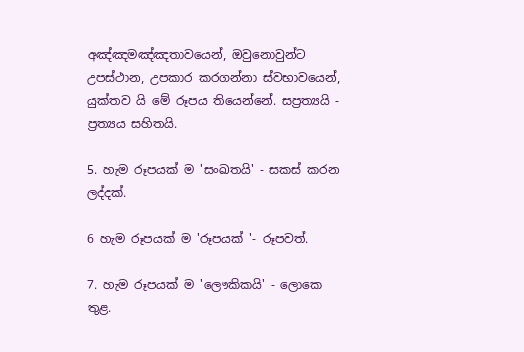අඤ්ඤමඤ්ඤතාවයෙන්, ඔවුනොවුන්ට උපස්ථාන, උපකාර කරගන්නා ස්වභාවයෙන්, යුක්තව යි මේ රූපය තියෙන්නේ. සප්‍රත්‍යයි - ප්‍රත්‍යය සහිතයි.

5. හැම රූපයක් ම 'සංඛතයි' - සකස් කරන ලද්දක්.

6 හැම රූපයක් ම 'රූපයක් '- රූපවත්.

7. හැම රූපයක් ම 'ලෞකිකයි' - ලොකෙ තුළ.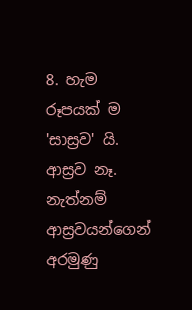8. හැම රූපයක් ම 'සාස්‍රව' යි. ආස්‍රව නෑ. නැත්නම් ආස්‍රවයන්ගෙන් අරමුණු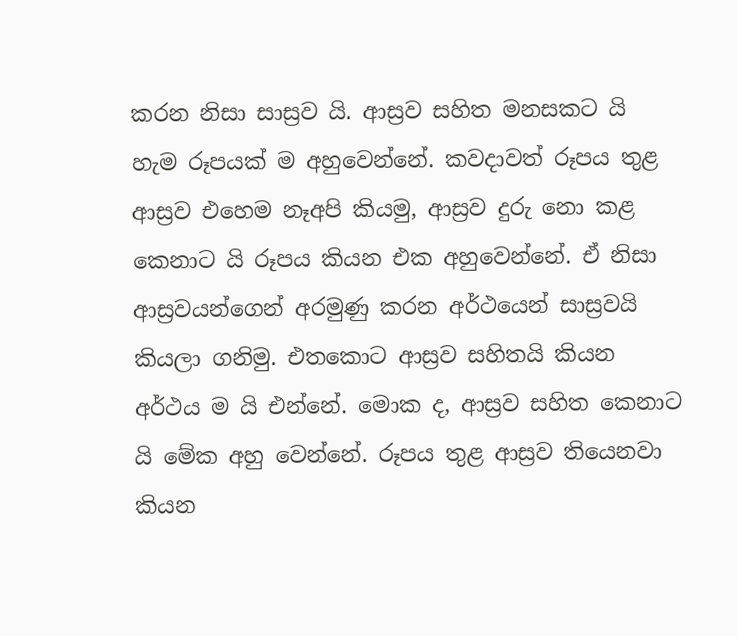කරන නිසා සාස්‍රව යි. ආස්‍රව සහිත මනසකට යි හැම රූපයක් ම අහුවෙන්නේ. කවදාවත් රූපය තුළ ආස්‍රව එහෙම නෑඅපි කියමු, ආස්‍රව දුරු නො කළ කෙනාට යි රූපය කියන එක අහුවෙන්නේ. ඒ නිසා ආස්‍රවයන්ගෙන් අරමුණු කරන අර්ථයෙන් සාස්‍රවයි කියලා ගනිමු. එතකොට ආස්‍රව සහිතයි කියන අර්ථය ම යි එන්නේ. මොක ද, ආස්‍රව සහිත කෙනාට යි මේක අහු වෙන්නේ. රූපය තුළ ආස්‍රව තියෙනවා කියන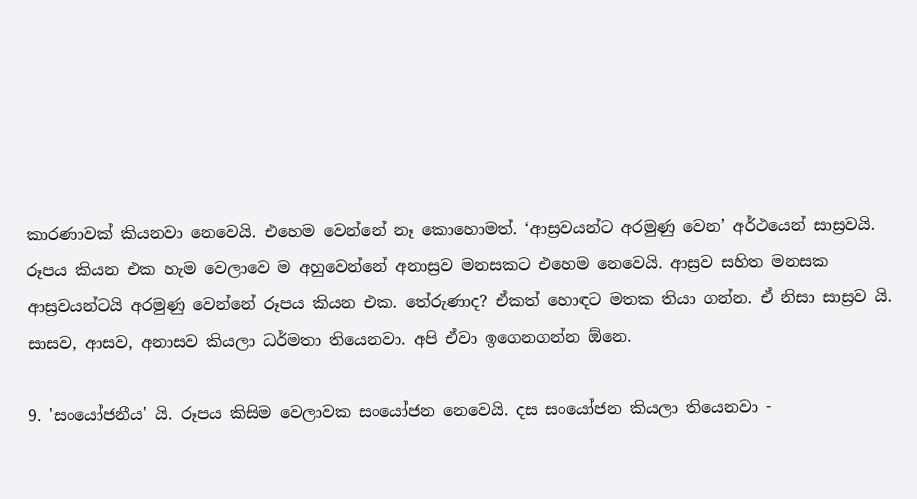කාරණාවක් කියනවා නෙවෙයි. එහෙම වෙන්නේ නෑ කොහොමත්. ‘ආස්‍රවයන්ට අරමුණු වෙන’ අර්ථයෙන් සාස්‍රවයි. රූපය කියන එක හැම වෙලාවෙ ම අහුවෙන්නේ අනාස්‍රව මනසකට එහෙම නෙවෙයි. ආස්‍රව සහිත මනසක ආස්‍රවයන්ටයි අරමුණු වෙන්නේ රූපය කියන එක. තේරුණාද? ඒකත් හොඳට මතක තියා ගන්න. ඒ නිසා සාස්‍රව යි. සාසව, ආසව, අනාසව කියලා ධර්මතා තියෙනවා. අපි ඒවා ඉගෙනගන්න ඕනෙ.

9. 'සංයෝජනීය' යි. රූපය කිසිම වෙලාවක සංයෝජන නෙවෙයි. දස සංයෝජන කියලා තියෙනවා -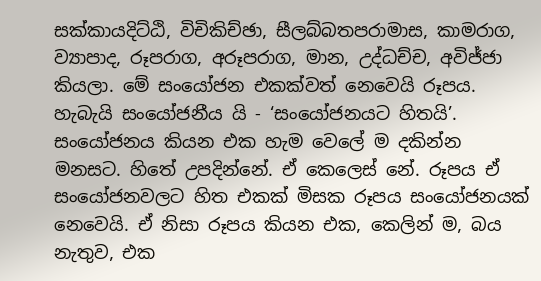සක්කායදිට්ඨි, විචිකිච්ඡා, සීලබ්බතපරාමාස, කාමරාග, ව්‍යාපාද, රූපරාග, අරූපරාග, මාන, උද්ධච්ච, අවිජ්ජා කියලා. මේ සංයෝජන එකක්වත් නෙවෙයි රූපය. හැබැයි සංයෝජනීය යි - ‘සංයෝජනයට හිතයි’. සංයෝජනය කියන එක හැම වෙලේ ම දකින්න මනසට. හිතේ උපදින්නේ. ඒ කෙලෙස් නේ. රූපය ඒ සංයෝජනවලට හිත එකක් මිසක රූපය සංයෝජනයක් නෙවෙයි. ඒ නිසා රූපය කියන එක, කෙලින් ම, බය නැතුව, එක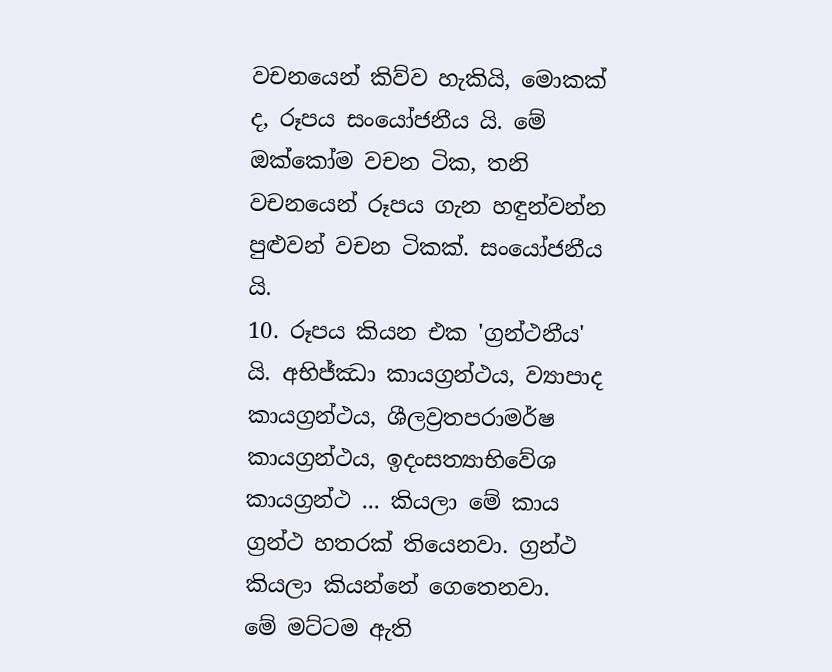වචනයෙන් කිව්ව හැකියි, මොකක් ද, රූපය සංයෝජනීය යි. මේ ඔක්කෝම වචන ටික, තනි වචනයෙන් රූපය ගැන හඳුන්වන්න පුළුවන් වචන ටිකක්. සංයෝජනීය යි.
10. රූපය කියන එක 'ග්‍රන්ථනීය' යි. අභිජ්ඣා කායග්‍රන්ථය, ව්‍යාපාද කායග්‍රන්ථය, ශීලව්‍රතපරාමර්ෂ කායග්‍රන්ථය, ඉදංසත්‍යාභිවේශ කායග්‍රන්ථ ... කියලා මේ කාය ග්‍රන්ථ හතරක් තියෙනවා. ග්‍රන්ථ කියලා කියන්නේ ගෙතෙනවා.
මේ මට්ටම ඇති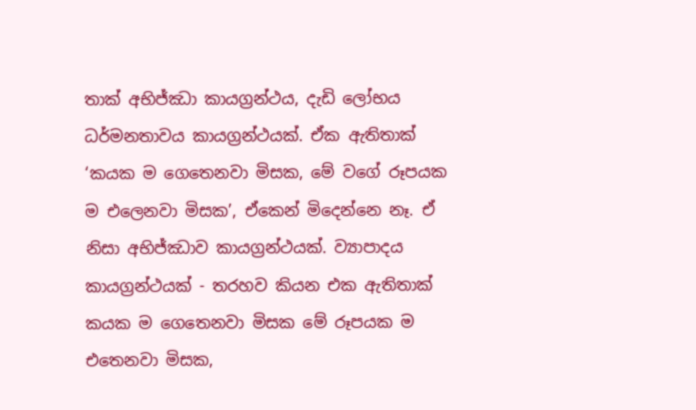තාක් අභිජ්ඣා කායග්‍රන්ථය, දැඩි ලෝභය ධර්මනතාවය කායග්‍රන්ථයක්. ඒක ඇතිතාක් ‘කයක ම ගෙතෙනවා මිසක, මේ වගේ රූපයක ම එලෙනවා මිසක’, ඒකෙන් මිදෙන්නෙ නෑ. ඒ නිසා අභිජ්ඣාව කායග්‍රන්ථයක්. ව්‍යාපාදය කායග්‍රන්ථයක් - තරහව කියන එක ඇතිතාක් කයක ම ගෙතෙනවා මිසක මේ රූපයක ම එතෙනවා මිසක,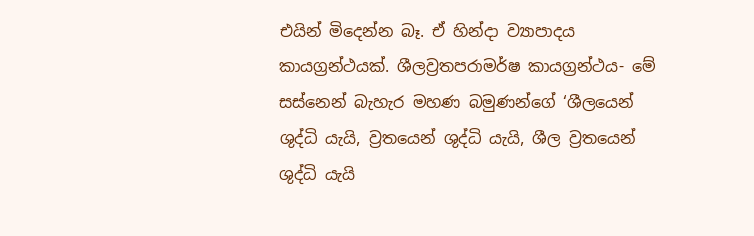එයින් මිදෙන්න බෑ. ඒ හින්දා ව්‍යාපාදය කායග්‍රන්ථයක්. ශීලව්‍රතපරාමර්ෂ කායග්‍රන්ථය- මේ සස්නෙන් බැහැර මහණ බමුණන්ගේ ‘ශීලයෙන් ශුද්ධි යැයි, ව්‍රතයෙන් ශුද්ධි යැයි, ශීල ව්‍රතයෙන් ශුද්ධි යැයි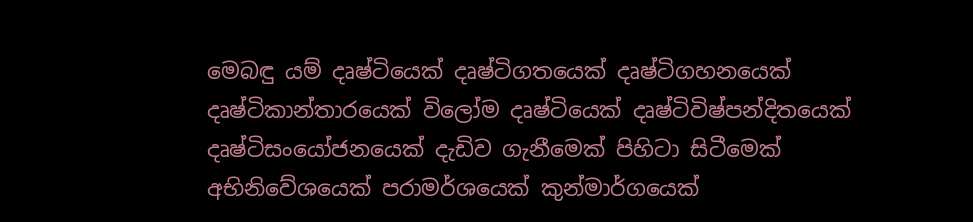මෙබඳු යම් දෘෂ්ටියෙක් දෘෂ්ටිගතයෙක් දෘෂ්ටිගහනයෙක් දෘෂ්ටිකාන්තාරයෙක් විලෝම දෘෂ්ටියෙක් දෘෂ්ටිවිෂ්පන්දිතයෙක් දෘෂ්ටිසංයෝජනයෙක් දැඩිව ගැනීමෙක් පිහිටා සිටීමෙක් අභිනිවේශයෙක් පරාමර්ශයෙක් කුන්මාර්ගයෙක්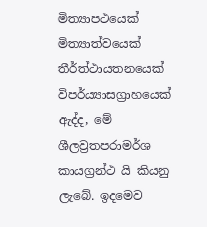මිත්‍යාපථයෙක් මිත්‍යාත්වයෙක් තීර්ත්ථායතනයෙක් විපර්ය්‍යාසග්‍රාහයෙක් ඇද්ද, මේ ශීලව්‍රතපරාමර්ශ කායග්‍රන්ථ යි කියනු ලැබේ. ඉදමෙව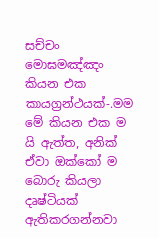සච්චං මොඝමඤ්ඤං කියන එක කායග්‍රන්ථයක්-.මම මේ කියන එක ම යි ඇත්ත, අනික් ඒවා ඔක්කෝ ම බොරු කියලා දෘෂ්ටියක් ඇතිකරගන්නවා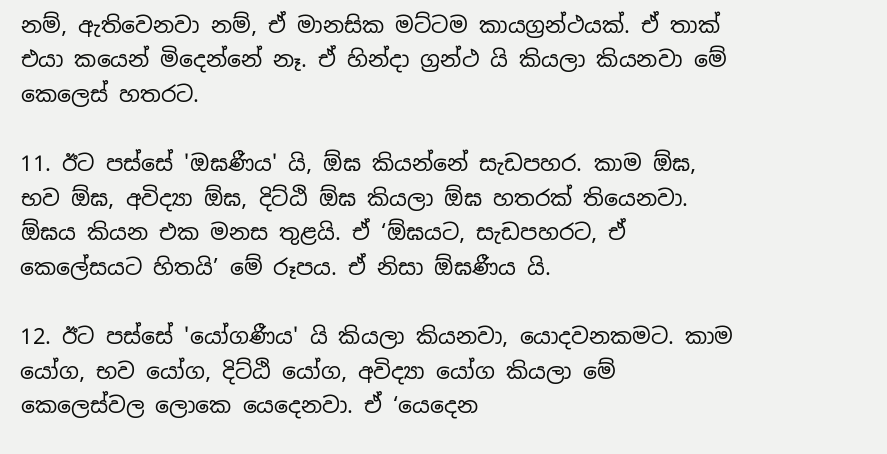නම්, ඇතිවෙනවා නම්, ඒ මානසික මට්ටම කායග්‍රන්ථයක්. ඒ තාක් එයා කයෙන් මිදෙන්නේ නෑ. ඒ හින්දා ග්‍රන්ථ යි කියලා කියනවා මේ කෙලෙස් හතරට.

11. ඊට පස්සේ 'ඔඝණීය' යි, ඕඝ කියන්නේ සැඩපහර. කාම ඕඝ, භව ඕඝ, අවිද්‍යා ඕඝ, දිට්ඨි ඕඝ කියලා ඕඝ හතරක් තියෙනවා. ඕඝය කියන එක මනස තුළයි. ඒ ‘ඕඝයට, සැඩපහරට, ඒ කෙලේසයට හිතයි’ මේ රූපය. ඒ නිසා ඕඝණීය යි.

12. ඊට පස්සේ 'යෝගණීය' යි කියලා කියනවා, යොදවනකමට. කාම යෝග, භව යෝග, දිට්ඨි යෝග, අවිද්‍යා යෝග කියලා මේ කෙලෙස්වල ලොකෙ යෙදෙනවා. ඒ ‘යෙදෙන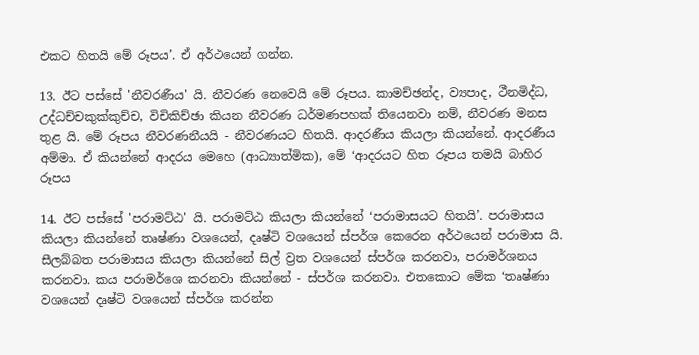එකට හිතයි මේ රූපය’. ඒ අර්ථයෙන් ගන්න.

13. ඊට පස්සේ 'නීවරණීය' යි. නීවරණ නෙවෙයි මේ රූපය. කාමච්ඡන්ද, ව්‍යපාද, ථීනමිද්ධ, උද්ධච්චකුක්කුච්ච, විචිකිච්ඡා කියන නීවරණ ධර්මණපහක් තියෙනවා නම්, නීවරණ මනස තුළ යි. මේ රූපය නීවරණනීයයි - නීවරණයට හිතයි. ආදරණීය කියලා කියන්නේ. ආදරණීය අම්මා. ඒ කියන්නේ ආදරය මෙහෙ (ආධ්‍යාත්මික), මේ ‘ආදරයට හිත රූපය තමයි බාහිර රූපය

14. ඊට පස්සේ 'පරාමට්ඨ' යි. පරාමට්ඨ කියලා කියන්නේ ‘පරාමාසයට හිතයි’. පරාමාසය කියලා කියන්නේ තෘෂ්ණා වශයෙන්, දෘෂ්ටි වශයෙන් ස්පර්ශ කෙරෙන අර්ථයෙන් පරාමාස යි. සීලබ්බත පරාමාසය කියලා කියන්නේ සිල් ව්‍රත වශයෙන් ස්පර්ශ කරනවා, පරාමර්ශනය කරනවා. කය පරාමර්ශෙ කරනවා කියන්නේ - ස්පර්ශ කරනවා. එතකොට මේක ‘තෘෂ්ණා වශයෙන් දෘෂ්ටි වශයෙන් ස්පර්ශ කරන්න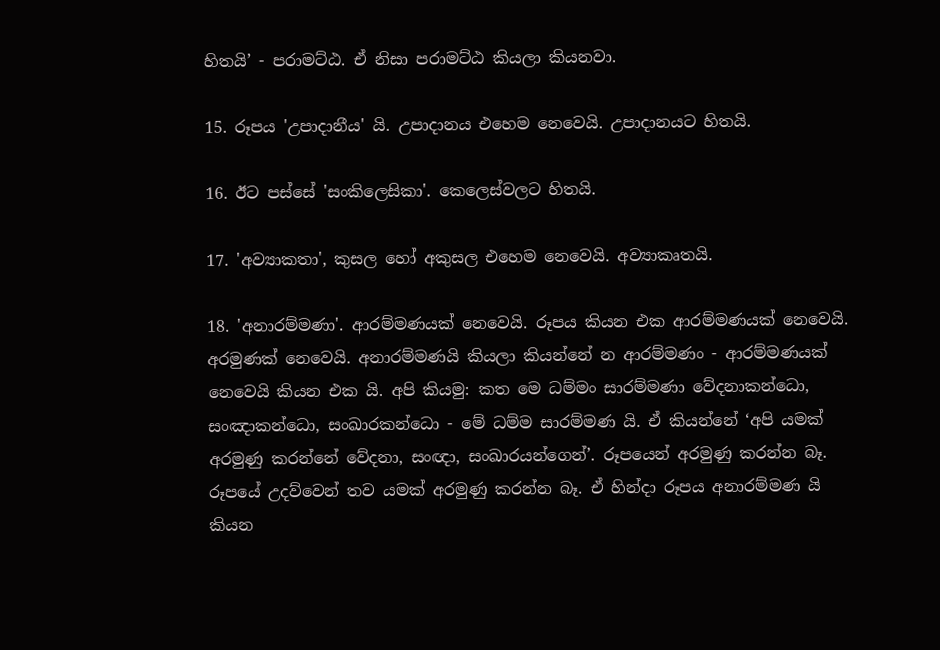හිතයි’ - පරාමට්ඨ. ඒ නිසා පරාමට්ඨ කියලා කියනවා.

15. රූපය 'උපාදානීය' යි. උපාදානය එහෙම නෙවෙයි. උපාදානයට හිතයි.

16. ඊට පස්සේ 'සංකිලෙසිකා'. කෙලෙස්වලට හිතයි.

17. 'අව්‍යාකතා', කුසල හෝ අකුසල එහෙම නෙවෙයි. අව්‍යාකෘතයි.

18. 'අනාරම්මණා'. ආරම්මණයක් නෙවෙයි. රූපය කියන එක ආරම්මණයක් නෙවෙයි. අරමුණක් නෙවෙයි. අනාරම්මණයි කියලා කියන්නේ න ආරම්මණං - ආරම්මණයක් නෙවෙයි කියන එක යි. අපි කියමු: කත මෙ ධම්මං සාරම්මණා වේදනාකන්ධො, සංඤාකන්ධො, සංඛාරකන්ධො - මේ ධම්ම සාරම්මණ යි. ඒ කියන්නේ ‘අපි යමක් අරමුණු කරන්නේ වේදනා, සංඥා, සංඛාරයන්ගෙන්’. රූපයෙන් අරමුණු කරන්න බෑ. රූපයේ උදව්වෙන් තව යමක් අරමුණු කරන්න බෑ. ඒ හින්දා රූපය අනාරම්මණ යි කියන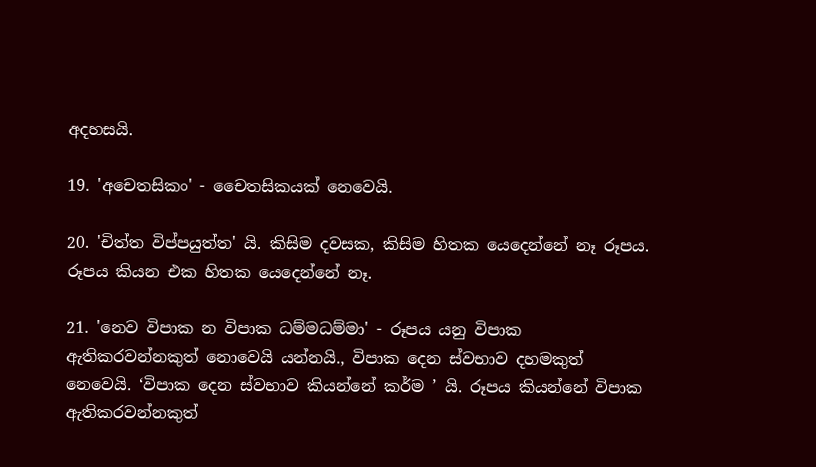අදහසයි.

19. 'අචෙතසිකං' - චෛතසිකයක් නෙවෙයි.

20. 'චිත්ත විප්පයුත්ත' යි. කිසිම දවසක, කිසිම හිතක යෙදෙන්නේ නෑ රූපය. රූපය කියන එක හිතක යෙදෙන්නේ නෑ.

21. 'නෙව විපාක න විපාක ධම්මධම්මා' - රූපය යනු විපාක ඇතිකරවන්නකුත් නොවෙයි යන්නයි., විපාක දෙන ස්වභාව දහමකුත් නෙවෙයි. ‘විපාක දෙන ස්වභාව කියන්නේ කර්ම ’ යි. රූපය කියන්නේ විපාක ඇතිකරවන්නකුත්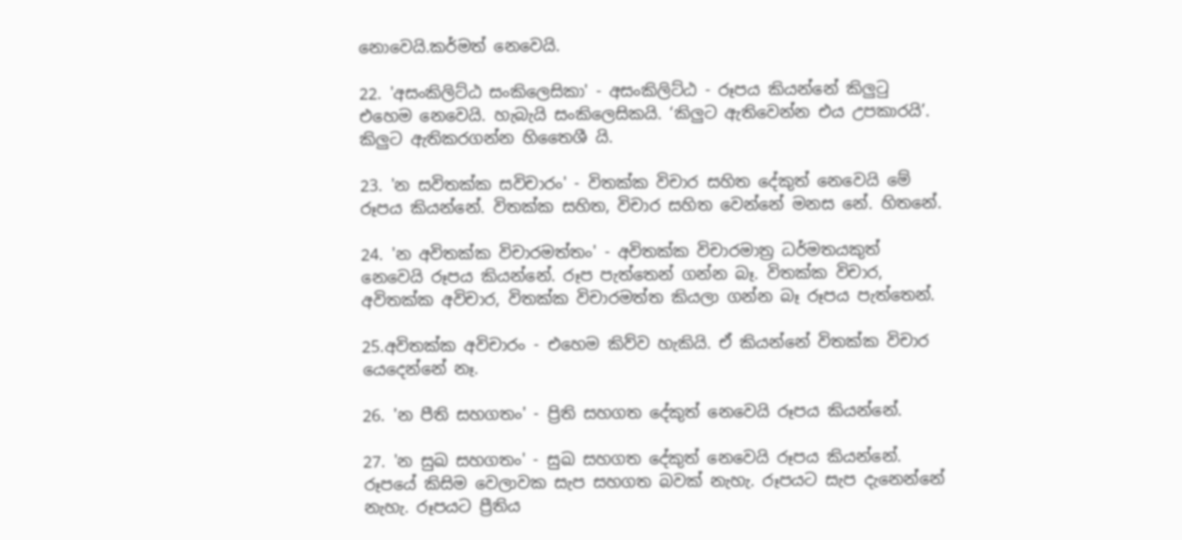නොවෙයි.කර්මත් නෙවෙයි.

22. 'අසංකිලිට්ඨ සංකිලෙසිකා' - අසංකිලිට්ඨ - රූපය කියන්නේ කිලුටු එහෙම නෙවෙයි. හැබැයි සංකිලෙසිකයි. ‘කිලුට ඇතිවෙන්න එය උපකාරයි’. කිලුට ඇතිකරගන්න හිතෛශී යි.

23. 'න සවිතක්ක සවිචාරං' - විතක්ක විචාර සහිත දේකුත් නෙවෙයි මේ රූපය කියන්නේ. විතක්ක සහිත, විචාර සහිත වෙන්නේ මනස නේ. හිතනේ.

24. 'න අවිතක්ක විචාරමත්තං' - අවිතක්ක විචාරමාත්‍ර ධර්මතයකුත් නෙවෙයි රූපය කියන්නේ. රූප පැත්තෙන් ගන්න බෑ. විතක්ක විචාර, අවිතක්ක අවිචාර, විතක්ක විචාරමත්ත කියලා ගන්න බෑ රූපය පැත්තෙන්.

25.අවිතක්ක අවිචාරං - එහෙම කිව්ව හැකියි. ඒ කියන්නේ විතක්ක විචාර යෙදෙන්නේ නෑ.

26. 'න පීති සහගතං' - ප්‍රිති සහගත දේකුත් නෙවෙයි රූපය කියන්නේ.

27. 'න සුඛ සහගතං' - සුඛ සහගත දේකුත් නෙවෙයි රූපය කියන්නේ. රූපයේ කිසිම වෙලාවක සැප සහගත බවක් නැහැ. රූපයට සැප දැනෙන්නේ නැහැ. රූපයට ප්‍රීතිය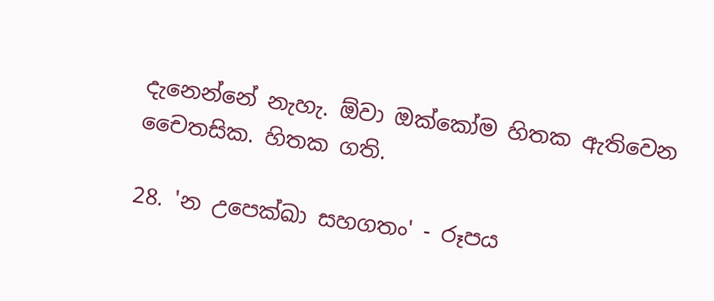දැනෙන්නේ නැහැ. ඕවා ඔක්කෝම හිතක ඇතිවෙන චෛතසික. හිතක ගති.

28. 'න උපෙක්ඛා සහගතං' - රූපය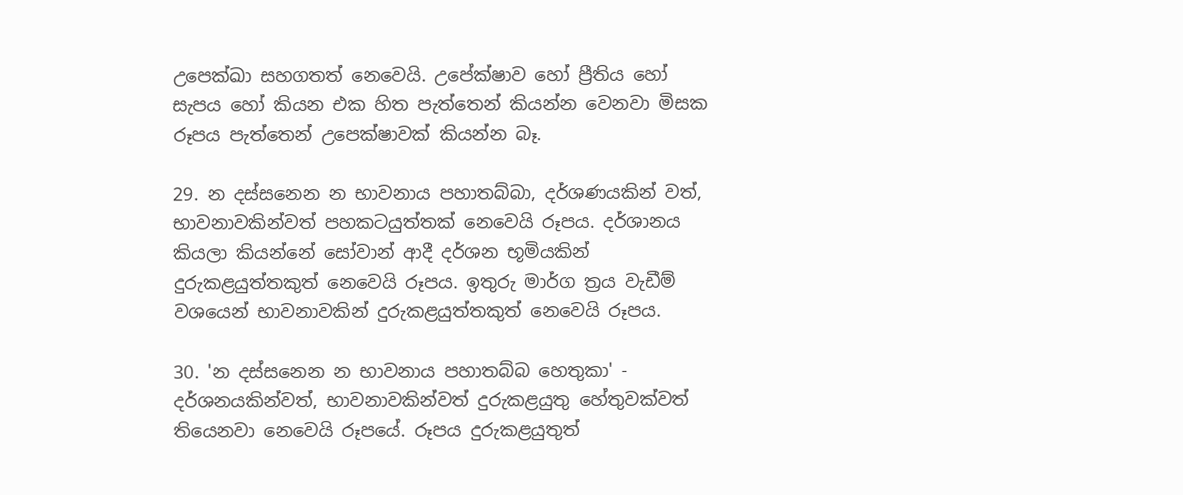උපෙක්ඛා සහගතත් නෙවෙයි. උපේක්ෂාව හෝ ප්‍රීතිය හෝ සැපය හෝ කියන එක හිත පැත්තෙන් කියන්න වෙනවා මිසක රූපය පැත්තෙන් උපෙක්ෂාවක් කියන්න බෑ.

29. න දස්සනෙන න භාවනාය පහාතබ්බා, දර්ශණයකින් වත්, භාවනාවකින්වත් පහකටයුත්තක් නෙවෙයි රූපය. දර්ශානය කියලා කියන්නේ සෝවාන් ආදී දර්ශන භූමියකින් දුරුකළයුත්තකුත් නෙවෙයි රූපය. ඉතුරු මාර්ග ත්‍රය වැඩීම් වශයෙන් භාවනාවකින් දුරුකළයුත්තකුත් නෙවෙයි රූපය.

30. 'න දස්සනෙන න භාවනාය පහාතබ්බ හෙතුකා' - දර්ශනයකින්වත්, භාවනාවකින්වත් දුරුකළයුතු හේතුවක්වත් තියෙනවා නෙවෙයි රූපයේ. රූපය දුරුකළයුතුත්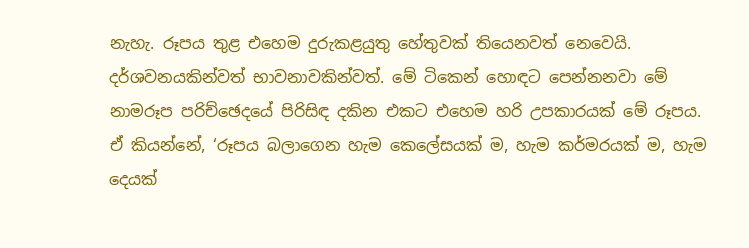නැහැ. රූපය තුළ එහෙම දුරුකළයුතු හේතුවක් තියෙනවත් නෙවෙයි. දර්ශවනයකින්වත් භාවනාවකින්වත්. මේ ටිකෙන් හොඳට පෙන්නනවා මේ නාමරූප පරිච්ඡෙදයේ පිරිසිඳ දකින එකට එහෙම හරි උපකාරයක් මේ රූපය. ඒ කියන්නේ, ‘රූපය බලාගෙන හැම කෙලේසයක් ම, හැම කර්මරයක් ම, හැම දෙයක්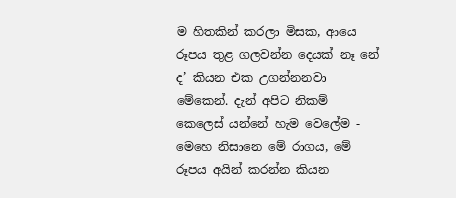ම හිතකින් කරලා මිසක, ආයෙ රූපය තුළ ගලවන්න දෙයක් නෑ නේ ද’ කියන එක උගන්නනවා මේකෙන්. දැන් අපිට නිකම් කෙලෙස් යන්නේ හැම වෙලේම - මෙහෙ නිසානෙ මේ රාගය, මේ රූපය අයින් කරන්න කියන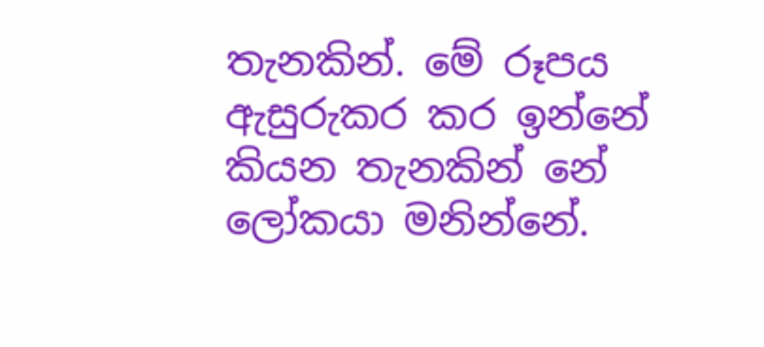තැනකින්. මේ රූපය ඇසුරුකර කර ඉන්නේ කියන තැනකින් නේ ලෝකයා මනින්නේ.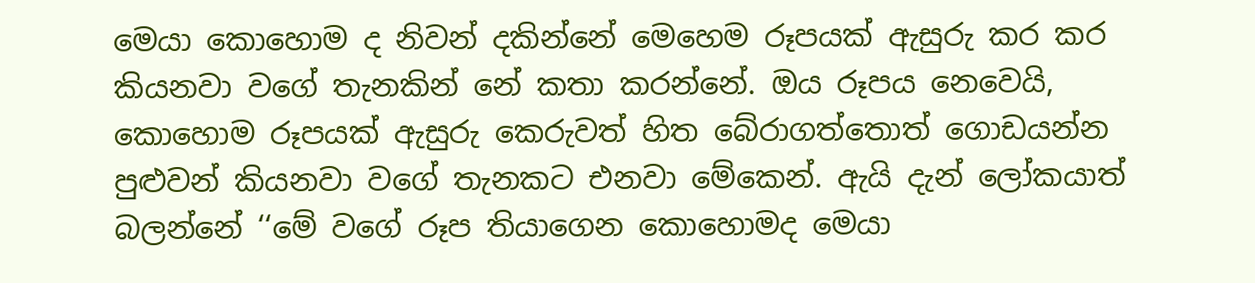මෙයා කොහොම ද නිවන් දකින්නේ මෙහෙම රූපයක් ඇසුරු කර කර කියනවා වගේ තැනකින් නේ කතා කරන්නේ. ඔය රූපය නෙවෙයි, කොහොම රූපයක් ඇසුරු කෙරුවත් හිත බේරාගත්තොත් ගොඩයන්න පුළුවන් කියනවා වගේ තැනකට එනවා මේකෙන්. ඇයි දැන් ලෝකයාත් බලන්නේ ‘‘මේ වගේ රූප තියාගෙන කොහොමද මෙයා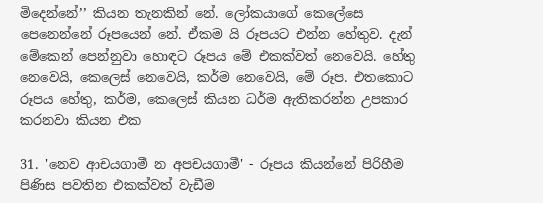මිදෙන්නේ’’ කියන තැනකින් නේ. ලෝකයාගේ කෙලේසෙ පෙනෙන්නේ රූපයෙන් නේ. ඒකම යි රූපයට එන්න හේතුව. දැන් මේකෙන් පෙන්නුවා හොඳට රූපය මේ එකක්වත් නෙවෙයි. හේතු නෙවෙයි, කෙලෙස් නෙවෙයි, කර්ම නෙවෙයි, මේ රූප. එතකොට රූපය හේතු, කර්ම, කෙලෙස් කියන ධර්ම ඇතිකරන්න උපකාර කරනවා කියන එක

31. 'නෙව ආචයගාමී න අපචයගාමී' - රූපය කියන්නේ පිරිහීම පිණිස පවතින එකක්වත් වැඩීම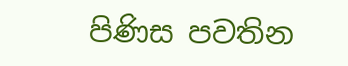පිණිස පවතින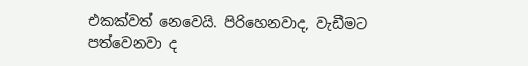එකක්වත් නෙවෙයි. පිරිහෙනවාද, වැඩීමට පත්වෙනවා ද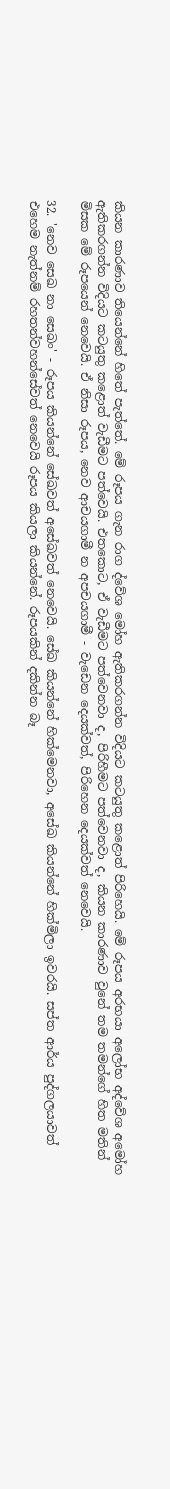කියන කාරණාව තියෙන්නේ හිතේ පැත්තේ. මේ රූපය ගැන රාග ද්වේශ මෝහ ඇතිකරගන්න විදියට කටයුතු කළොත් පිරිහෙයි. මේ රූපය අරභයා අලෝභ අද්වේශ අමෝහ ඇතිකරගන්න විදියට කටයුතු කළොත් වැඩීමට පත්වෙයි. එතකොට, ඒ වැඩීමට පත්වෙනවා ද, පිරිහීමට පත්වෙනවා ද, කියන කාරණාව වුනේ තම තමන්ගේ හිත මතින් මිසක මේ රූපයෙන් නෙවෙයි. ඒ නිසා රූපය, නෙව ආචයගාමී න අපචයගාමී - වැඩෙන දෙයක්වත්, පිරිහෙන දෙයක්වත් නෙවෙයි.

32. 'නෙව සෙඛ නා සෙඛං' - රූපය කියන්නේ සේඛවත් අසේඛවත් නෙවෙයි. සේඛ කියන්නේ හික්මෙනවා, අසේඛ කියන්නේ හික්මිලා ඉවරයි. සප්ත ආර්ය පුද්ගලයාවත් එහෙම නැත්නම් රහතන්වහන්සේවත් නෙවෙයි රූපය කියලා කියන්නේ. රූපයකින් දකින්න බෑ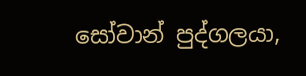සෝවාන් පුද්ගලයා,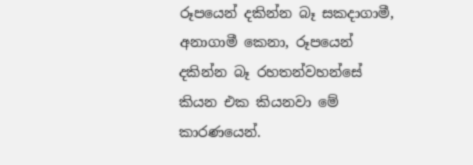රූපයෙන් දකින්න බෑ සකදාගාමී, අනාගාමී කෙනා, රූපයෙන් දකින්න බෑ රහතන්වහන්සේ කියන එක කියනවා මේ කාරණයෙන්.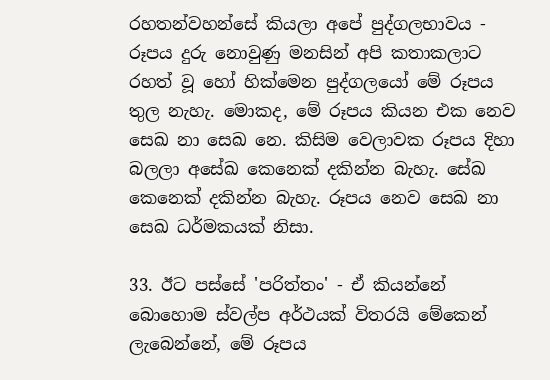රහතන්වහන්සේ කියලා අපේ පුද්ගලභාවය - රූපය දුරු නොවුණු මනසින් අපි කතාකලාට රහත් වූ හෝ හික්මෙන පුද්ගලයෝ මේ රූපය තුල නැහැ. මොකද, මේ රූපය කියන එක නෙව සෙඛ නා සෙඛ නෙ. කිසිම වෙලාවක රූපය දිහා බලලා අසේඛ කෙනෙක් දකින්න බැහැ. සේඛ කෙනෙක් දකින්න බැහැ. රූපය නෙව සෙඛ නා සෙඛ ධර්මකයක් නිසා.

33. ඊට පස්සේ 'පරිත්තං' - ඒ කියන්නේ බොහොම ස්වල්ප අර්ථයක් විතරයි මේකෙන් ලැබෙන්නේ, මේ රූපය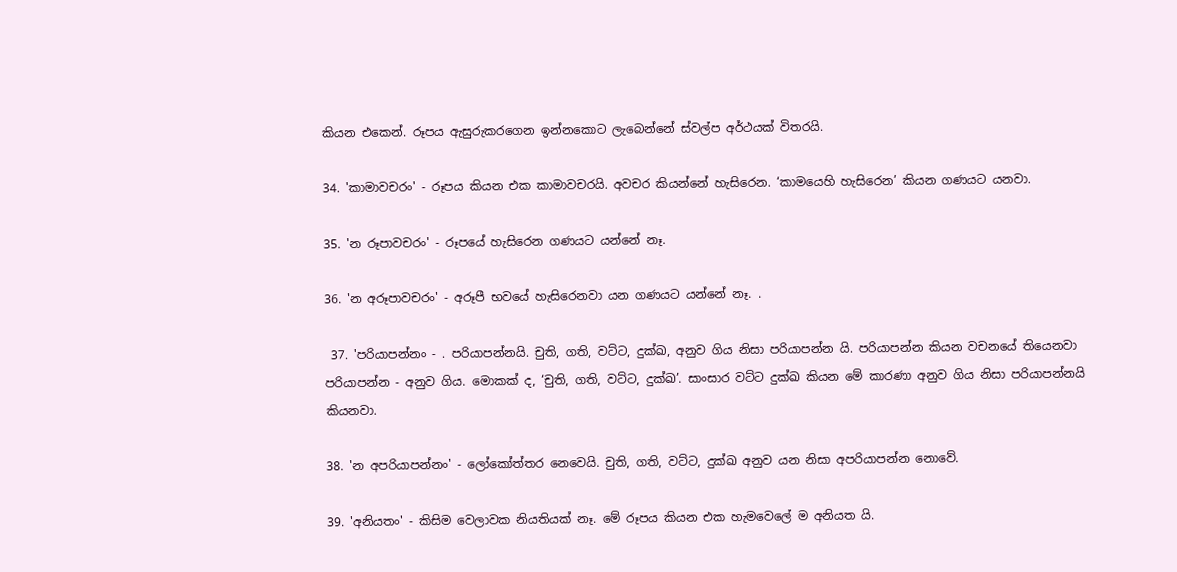කියන එකෙන්. රූපය ඇසුරුකරගෙන ඉන්නකොට ලැබෙන්නේ ස්වල්ප අර්ථයක් විතරයි.

34. 'කාමාවචරං' - රූපය කියන එක කාමාවචරයි. අවචර කියන්නේ හැසිරෙන. ‘කාමයෙහි හැසිරෙන’ කියන ගණයට යනවා.

35. 'න රූපාවචරං' - රූපයේ හැසිරෙන ගණයට යන්නේ නෑ.

36. 'න අරූපාවචරං' - අරූපී භවයේ හැසිරෙනවා යන ගණයට යන්නේ නෑ. .

 37. 'පරියාපන්නං - . පරියාපන්නයි. චුති, ගති, වට්ට, දුක්ඛ, අනුව ගිය නිසා පරියාපන්න යි. පරියාපන්න කියන වචනයේ තියෙනවා පරියාපන්න - අනුව ගිය. මොකක් ද, ‘චුති, ගති, වට්ට, දුක්ඛ’. සාංසාර වට්ට දුක්ඛ කියන මේ කාරණා අනුව ගිය නිසා පරියාපන්නයි කියනවා.

38. 'න අපරියාපන්නං' - ලෝකෝත්තර නෙවෙයි. චුති, ගති, වට්ට, දුක්ඛ අනුව යන නිසා අපරියාපන්න නොවේ.

39. 'අනියතං' - කිසිම වෙලාවක නියතියක් නෑ. මේ රූපය කියන එක හැමවෙලේ ම අනියත යි.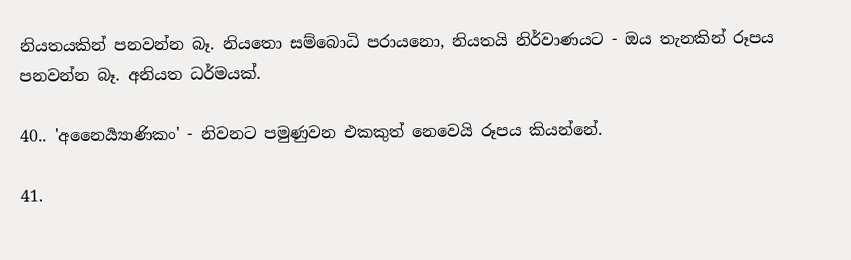නියතයකින් පනවන්න බෑ. නියතො සම්බොධි පරායනො, නියතයි නිර්වාණයට - ඔය තැනකින් රූපය පනවන්න බෑ. අනියත ධර්මයක්.

40.. 'අනෛර්‍ය්‍යාණිකං' - නිවනට පමුණුවන එකකුත් නෙවෙයි රූපය කියන්නේ.

41.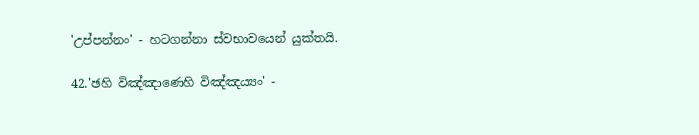'උප්පන්නං' - හටගන්නා ස්වභාවයෙන් යුක්තයි.

42.'ඡහි විඤ්ඤාණෙහි විඤ්ඤය්‍යං' -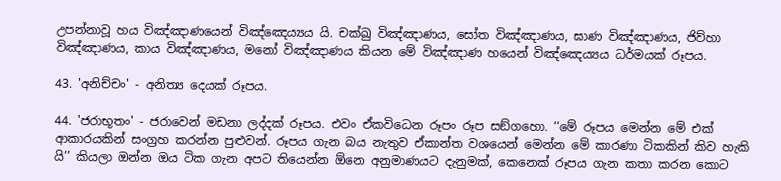උපන්නාවූ හය විඤ්ඤාණයෙන් විඤ්ඤෙය්‍යය යි. චක්ඛු විඤ්ඤාණය, සෝත විඤ්ඤාණය, ඝාණ විඤ්ඤාණය, ජිව්හා විඤ්ඤාණය, කාය විඤ්ඤාණය, මනෝ විඤ්ඤාණය කියන මේ විඤ්ඤාණ හයෙන් විඤ්ඤෙය්‍යය ධර්මයක් රූපය.

43. 'අනිච්චං' - අනිත්‍ය දෙයක් රූපය.

44. 'ජරාභූතං' - ජරාවෙන් මඩනා ලද්දක් රූපය. එවං ඒකවිධෙන රූපං රූප සඞ්ගහො. ‘‘මේ රූපය මෙන්න මේ එක් ආකාරයකින් සංග්‍රහ කරන්න පුළුවන්. රූපය ගැන බය නැතුව ඒකාන්ත වශයෙන් මෙන්න මේ කාරණා ටිකකින් කිව හැකි යි’’ කියලා ඔන්න ඔය ටික ගැන අපට තියෙන්න ‍ඕනෙ අනුමාණයට දැනුමක්, කෙනෙක් රූපය ගැන කතා කරන කොට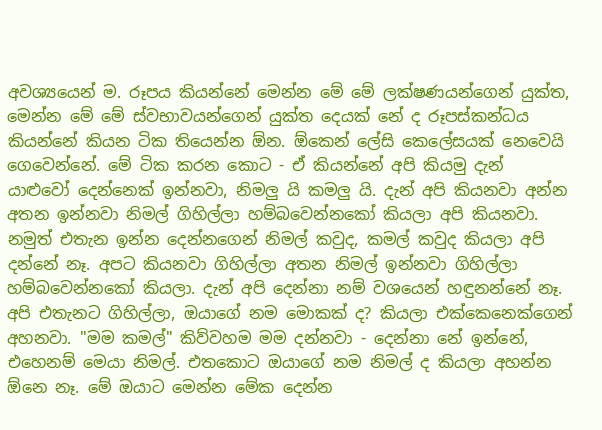අවශ්‍යයෙන් ම. රූපය කියන්නේ මෙන්න මේ මේ ලක්ෂණයන්ගෙන් යුක්ත, මෙන්න මේ මේ ස්වභාවයන්ගෙන් යුක්ත දෙයක් නේ ද රූපස්කන්ධය කියන්නේ කියන ටික තියෙන්න ඕන. ඕකෙන් ලේසි කෙලේසයක් නෙවෙයි ගෙවෙන්නේ. මේ ටික කරන කොට - ඒ කියන්නේ අපි කියමු දැන් යාළුවෝ දෙන්නෙක් ඉන්නවා, නිමලු යි කමලු යි. දැන් අපි කියනවා අන්න අතන ඉන්නවා නිමල් ගිහිල්ලා හම්බවෙන්නකෝ කියලා අපි කියනවා. නමුත් එතැන ඉන්න දෙන්නගෙන් නිමල් කවුද, කමල් කවුද කියලා අපි දන්නේ නෑ. අපට කියනවා ගිහිල්ලා අතන නිමල් ඉන්නවා ගිහිල්ලා හම්බවෙන්නකෝ කියලා. දැන් අපි දෙන්නා නම් වශයෙන් හඳුනන්නේ නෑ. අපි එතැනට ගිහිල්ලා, ඔයාගේ නම මොකක් ද? කියලා එක්කෙනෙක්ගෙන් අහනවා. "මම කමල්" කිව්වහම මම දන්නවා - දෙන්නා නේ ඉන්නේ, එහෙනම් මෙයා නිමල්. එතකොට ඔයාගේ නම නිමල් ද කියලා අහන්න ඕනෙ නෑ. මේ ඔයාට මෙන්න මේක දෙන්න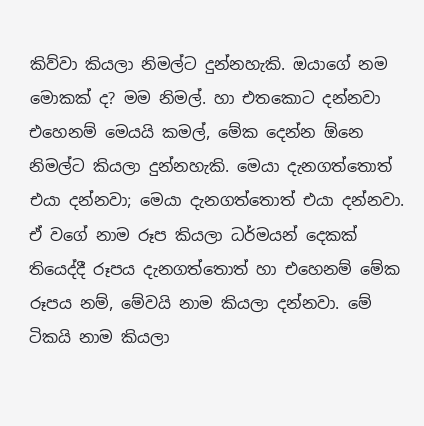කිව්වා කියලා නිමල්ට දුන්නහැකි. ඔයාගේ නම මොකක් ද? මම නිමල්. හා එතකොට දන්නවා එහෙනම් මෙයයි කමල්, මේක දෙන්න ඕනෙ නිමල්ට කියලා දුන්නහැකි. මෙයා දැනගත්තොත් එයා දන්නවා; මෙයා දැනගත්තොත් එයා දන්නවා. ඒ වගේ නාම රූප කියලා ධර්මයන් දෙකක් තියෙද්දී රූපය දැනගත්තොත් හා එහෙනම් මේක රූපය නම්, මේවයි නාම කියලා දන්නවා. මේ ටිකයි නාම කියලා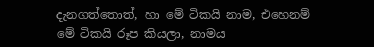දැනගත්තොත්, හා මේ ටිකයි නාම, එහෙනම් මේ ටිකයි රූප කියලා, නාමය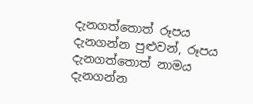දැනගත්තොත් රූපය දැනගන්න පුළුවන්, රූපය දැනගත්තොත් නාමය දැනගන්න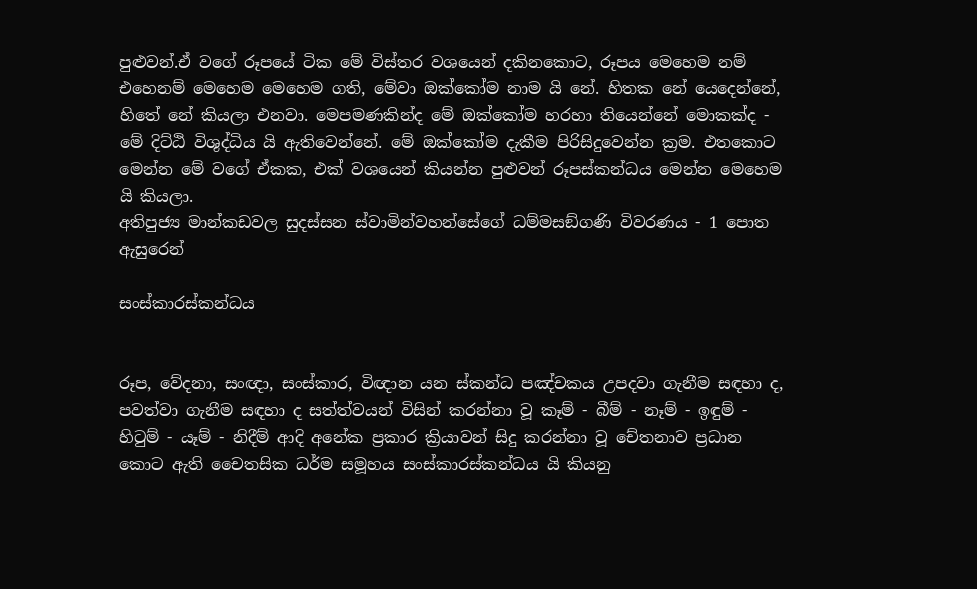පුළුවන්.ඒ වගේ රූපයේ ටික මේ විස්තර වශයෙන් දකිනකොට, රූපය මෙහෙම නම් එහෙනම් මෙහෙම මෙහෙම ගති, මේවා ඔක්කෝම නාම යි නේ. හිතක නේ යෙදෙන්නේ, හිතේ නේ කියලා එනවා. මෙපමණකින්ද මේ ඔක්කෝම හරහා තියෙන්නේ මොකක්ද - මේ දිට්ඨි විශුද්ධිය යි ඇතිවෙන්නේ. මේ ඔක්කෝම දැකීම පිරිසිදුවෙන්න ක්‍රම. එතකොට මෙන්න මේ වගේ ඒකක, එක් වශයෙන් කියන්න පුළුවන් රූපස්කන්ධය මෙන්න මෙහෙම යි කියලා.
අතිපුජ්‍ය මාන්කඩවල සුදස්සන ස්වාමින්වහන්සේගේ ධම්මසඞ්ගණි විවරණය - 1 පොත ඇසුරෙන්

සංස්කාරස්කන්ධය


රූප, වේදනා, සංඥා, සංස්කාර, විඥාන යන ස්කන්ධ පඤ්චකය උපදවා ගැනීම සඳහා ද, පවත්වා ගැනීම සඳහා ද සත්ත්වයන් විසින් කරන්නා වූ කෑම් - බීම් - නෑම් - ඉඳුම් - හිටුම් - යෑම් - නිදීම් ආදි අනේක ප්‍ර‍කාර ක්‍රියාවන් සිදු කරන්නා වූ චේතනාව ප්‍ර‍ධාන කොට ඇති චෛතසික ධර්ම සමූහය සංස්කාරස්කන්ධය යි කියනු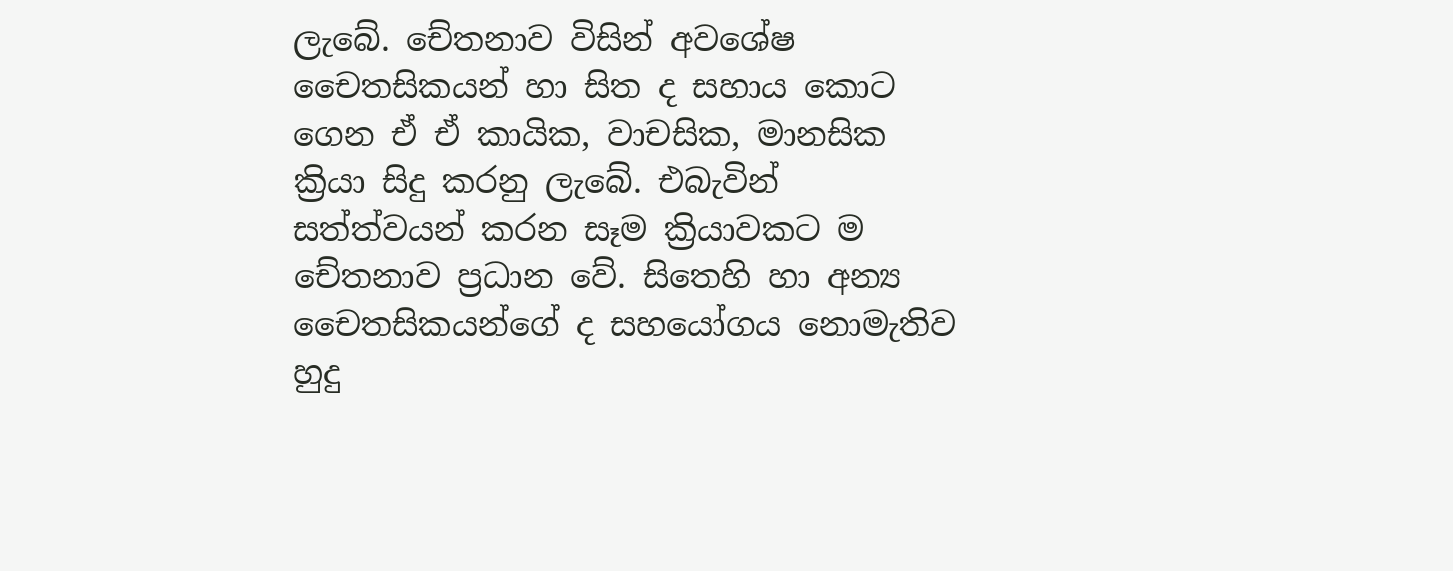ලැබේ. චේතනාව විසින් අවශේෂ චෛතසිකයන් හා සිත ද සහාය කොට ගෙන ඒ ඒ කායික, වාචසික, මානසික ක්‍රියා සිදු කරනු ලැබේ. එබැවින් සත්ත්වයන් කරන සෑම ක්‍රියාවකට ම චේතනාව ප්‍ර‍ධාන වේ. සිතෙහි හා අන්‍ය චෛතසිකයන්ගේ ද සහයෝගය නොමැතිව හුදු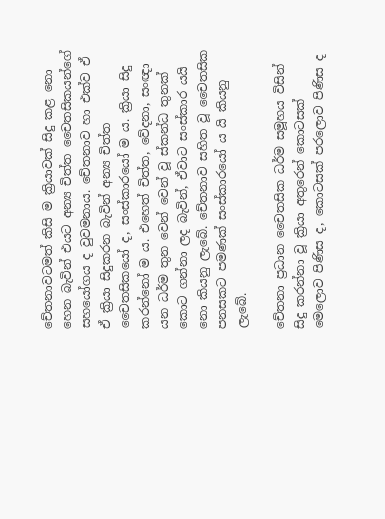චේතනාවටමත් කිසි ම ක්‍රියාවක් සිදු කළ නො හෙන බැවින් එයට අන්‍ය චිත්ත චෛතසිකයන්ගේ සහයෝගය ද වුවමනාය. චේතනාව හා එක්ව ඒ ඒ ක්‍රියා සිදුකරන බැවින් අන්‍ය චිත්ත චෛතසිකයෝ ද, සංස්කාරයෝ ම ය. ක්‍රියා සිදු කරන්නෝ ම ය. එහෙත් චිත්ත, වේදනා, සංඥා යන ධර්ම තුන වෙන් වෙන් වූ ස්කන්ධ තුනක් කොට ගන්නා ලද බැවින්, ඒවාට සංස්කාර යයි නො කියනු ලැබේ. චේතනාව සහිත වූ චෛතසික පනසකට පමණක් සංස්කාරයෝ ය යි කියනු ලැබේ.

චේතනා ප්‍ර‍ධාන චෛතසික ධර්ම සමූහය විසින් සිදු කරන්නා වූ ක්‍රියා අතුරෙන් කොටසක් මෙලොව පිණිස ද, කොටසක් පරලොව පිණිස ද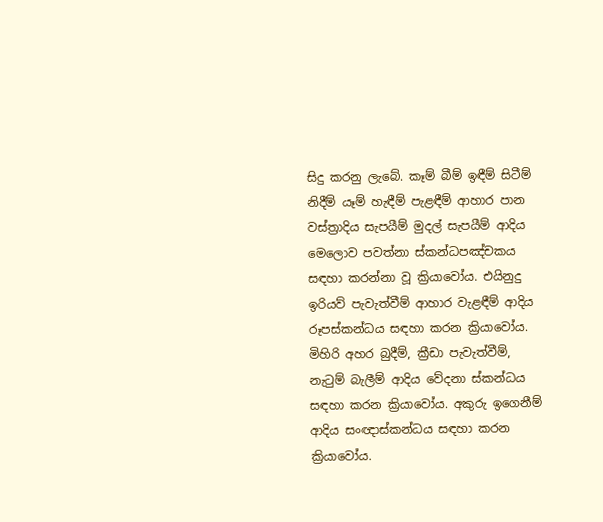සිදු කරනු ලැබේ. කෑම් බීම් ඉඳීම් සිටීම් නිදීම් යෑම් හැඳීම් පැළඳීම් ආහාර පාන වස්ත්‍රාදිය සැපයීම් මුදල් සැපයීම් ආදිය මෙලොව පවත්නා ස්කන්ධපඤ්චකය සඳහා කරන්නා වූ ක්‍රියාවෝය. එයිනුදු ඉරියව් පැවැත්වීම් ආහාර වැළඳීම් ආදිය රූපස්කන්ධය සඳහා කරන ක්‍රියාවෝය. මිහිරි අහර බුදීම්, ක්‍රීඩා පැවැත්වීම්, නැටුම් බැලීම් ආදිය වේදනා ස්කන්ධය සඳහා කරන ක්‍රියාවෝය. අකුරු ඉගෙනීම් ආදිය සංඥාස්කන්ධය සඳහා කරන ක්‍රියාවෝය.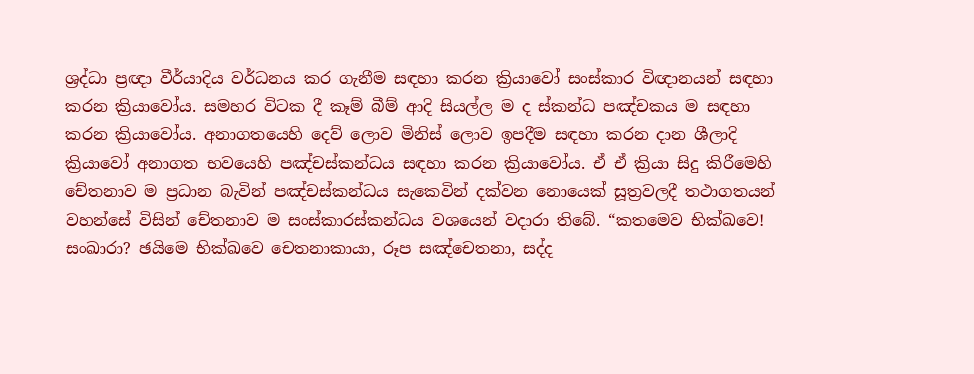ශ්‍ර‍ද්ධා ප්‍ර‍ඥා වීර්යාදිය වර්ධනය කර ගැනීම සඳහා කරන ක්‍රියාවෝ සංස්කාර විඥානයන් සඳහා කරන ක්‍රියාවෝය. සමහර විටක දී කෑම් බීම් ආදි සියල්ල ම ද ස්කන්ධ පඤ්චකය ම සඳහා කරන ක්‍රියාවෝය. අනාගතයෙහි දෙව් ලොව මිනිස් ලොව ඉපදීම සඳහා කරන දාන ශීලාදි ක්‍රියාවෝ අනාගත භවයෙහි පඤ්චස්කන්ධය සඳහා කරන ක්‍රියාවෝය. ඒ ඒ ක්‍රියා සිදු කිරීමෙහි චේතනාව ම ප්‍ර‍ධාන බැවින් පඤ්චස්කන්ධය සැකෙවින් දක්වන නොයෙක් සූත්‍ර‍වලදී තථාගතයන් වහන්සේ විසින් චේතනාව ම සංස්කාරස්කන්ධය වශයෙන් වදාරා තිබේ. “කතමෙව භික්ඛවෙ! සංඛාරා? ඡයිමෙ භික්ඛවෙ චෙතනාකායා, රූප සඤ්චෙතනා, සද්ද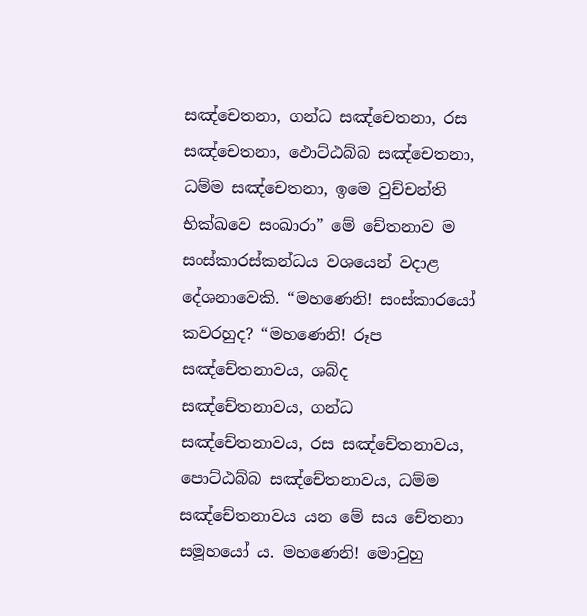සඤ්චෙතනා, ගන්ධ සඤ්චෙතනා, රස සඤ්චෙතනා, ඵොට්ඨබ්බ සඤ්චෙතනා, ධම්ම සඤ්චෙතනා, ඉමෙ වුච්චන්ති භික්ඛවෙ සංඛාරා” මේ චේතනාව ම සංස්කාරස්කන්ධය වශයෙන් වදාළ දේශනාවෙකි. “මහණෙනි! සංස්කාරයෝ කවරහුද? “මහණෙනි! රූප සඤ්චේතනාවය, ශබ්ද සඤ්චේතනාවය, ගන්ධ සඤ්චේතනාවය, රස සඤ්චේතනාවය, පොට්ඨබ්බ සඤ්චේතනාවය, ධම්ම සඤ්චේතනාවය යන මේ සය චේතනා සමූහයෝ ය. මහණෙනි! මොවුහු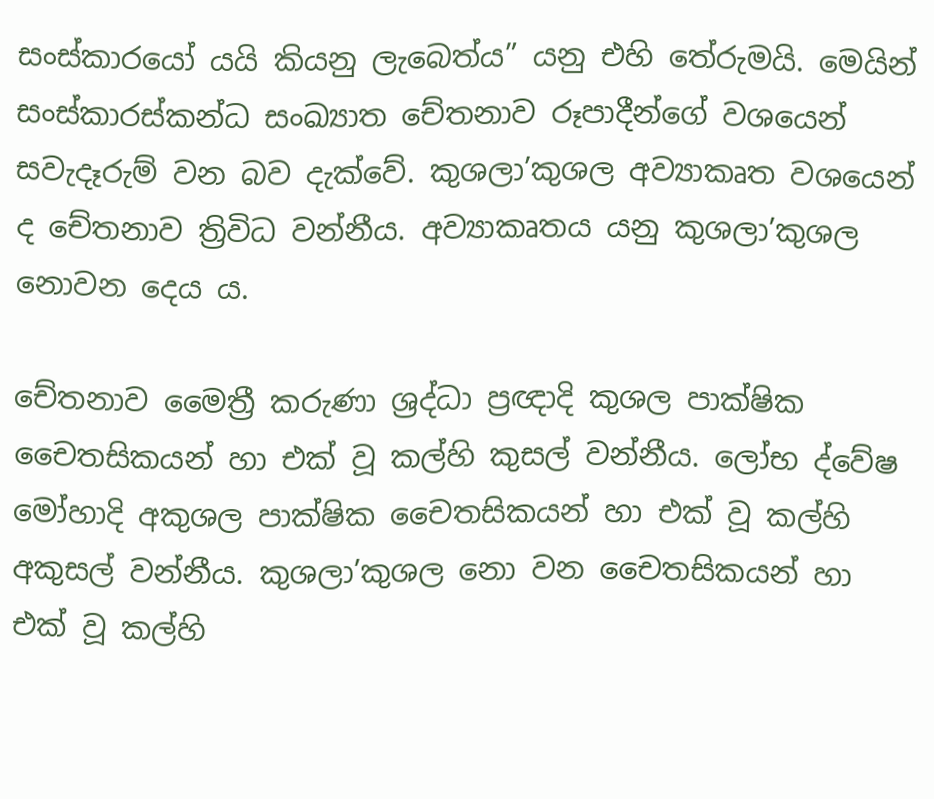සංස්කාරයෝ යයි කියනු ලැබෙත්ය” යනු එහි තේරුමයි. මෙයින් සංස්කාරස්කන්ධ සංඛ්‍යාත චේතනාව රූපාදීන්ගේ වශයෙන් සවැදෑරුම් වන බව දැක්වේ. කුශලා’කුශල අව්‍යාකෘත වශයෙන් ද චේතනාව ත්‍රිවිධ වන්නීය. අව්‍යාකෘතය යනු කුශලා’කුශල නොවන දෙය ය.

චේතනාව මෛත්‍රී කරුණා ශ්‍ර‍ද්ධා ප්‍ර‍ඥාදි කුශල පාක්ෂික චෛතසිකයන් හා එක් වූ කල්හි කුසල් වන්නීය. ලෝභ ද්වේෂ මෝහාදි අකුශල පාක්ෂික චෛතසිකයන් හා එක් වූ කල්හි අකුසල් වන්නීය. කුශලා’කුශල නො වන චෛතසිකයන් හා එක් වූ කල්හි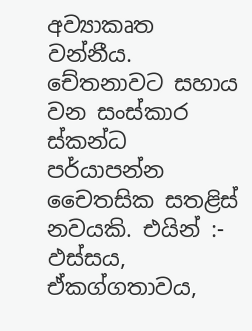අව්‍යාකෘත වන්නීය. චේතනාවට සහාය වන සංස්කාර ස්කන්ධ පර්යාපන්න චෛතසික සතළිස් නවයකි. එයින් :- ඵස්සය, ඒකග්ගතාවය,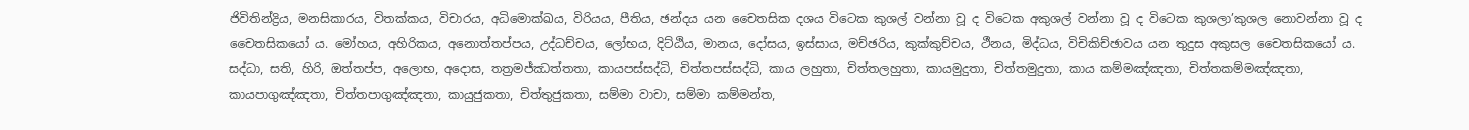ජිවිතින්ද්‍රිය, මනසිකාරය, විතක්කය, විචාරය, අධිමොක්ඛය, විරියය, පීතිය, ඡන්දය යන චෛතසික දශය විටෙක කුශල් වන්නා වූ ද විටෙක අකුශල් වන්නා වූ ද විටෙක කුශලා’කුශල නොවන්නා වූ ද චෛතසිකයෝ ය. මෝහය, අහිරිකය, අනොත්තප්පය, උද්ධච්චය, ලෝභය, දිට්ඨිය, මානය, දෝසය, ඉස්සාය, මච්ඡරිය, කුක්කුච්චය, ථීනය, මිද්ධය, විචිකිච්ඡාවය යන තුදුස අකුසල චෛතසිකයෝ ය. සද්ධා, සති, හිරි, ඔත්තප්ප, අලොභ, අදොස, තත්‍ර‍මජ්ඣත්තතා, කායපස්සද්ධි, චිත්තපස්සද්ධි, කාය ලහුතා, චිත්තලහුතා, කායමුදුතා, චිත්තමුදුතා, කාය කම්මඤ්ඤතා, චිත්තකම්මඤ්ඤතා, කායපාගුඤ්ඤතා, චිත්තපාගුඤ්ඤතා, කායුජුකතා, චිත්තුජුකතා, සම්මා වාචා, සම්මා කම්මන්ත,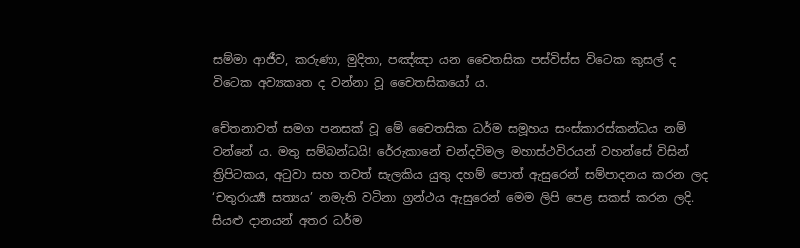සම්මා ආජීව, කරුණා, මුදිතා, පඤ්ඤා යන චෛතසික පස්විස්ස විටෙක කුසල් ද විටෙක අව්‍යකෘත ද වන්නා වූ චෛතසිකයෝ ය.

චේතනාවත් සමග පනසක් වූ මේ චෛතසික ධර්ම සමූහය සංස්කාරස්කන්ධය නම් වන්නේ ය. මතු සම්බන්ධයි! රේරුකානේ චන්දවිමල මහාස්ථවිරයන් වහන්සේ විසින් ත්‍රිපිටකය, අටුවා සහ තවත් සැලකිය යුතු දහම් පොත් ඇසුරෙන් සම්පාදනය කරන ලද ‘චතුරාර්‍ය්‍ය සත්‍යය’ නමැති වටිනා ග්‍රන්ථය ඇසුරෙන් මෙම ලිපි පෙළ සකස් කරන ලදි. සියළු දානයන් අතර ධර්ම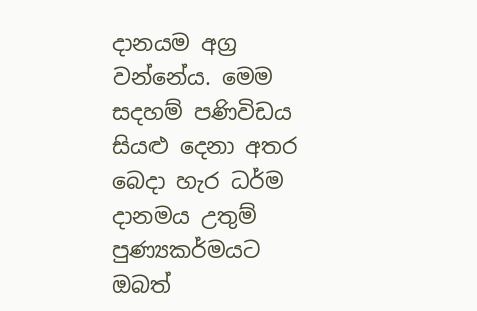දානයම අග්‍ර වන්නේය. මෙම සදහම් පණිවිඩය සියළු දෙනා අතර බෙදා හැර ධර්ම දානමය උතුම් පුණ්‍යකර්මයට ඔබත්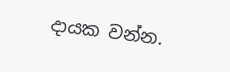දායක වන්න.